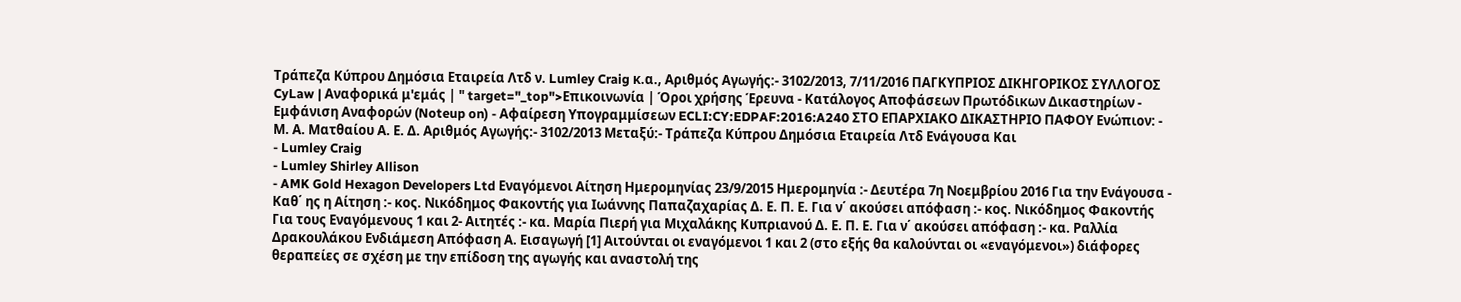Τράπεζα Κύπρου Δημόσια Εταιρεία Λτδ ν. Lumley Craig κ.α., Αριθμός Αγωγής:- 3102/2013, 7/11/2016 ΠΑΓΚΥΠΡΙΟΣ ΔΙΚΗΓΟΡΙΚΟΣ ΣΥΛΛΟΓΟΣ CyLaw | Αναφορικά μ'εμάς | " target="_top">Επικοινωνία | Όροι χρήσης Έρευνα - Κατάλογος Αποφάσεων Πρωτόδικων Δικαστηρίων - Εμφάνιση Αναφορών (Noteup on) - Αφαίρεση Υπογραμμίσεων ECLI:CY:EDPAF:2016:A240 ΣΤΟ ΕΠΑΡΧΙΑΚΟ ΔΙΚΑΣΤΗΡΙΟ ΠΑΦΟΥ Ενώπιον: - Μ. Α. Ματθαίου Α. Ε. Δ. Αριθμός Αγωγής:- 3102/2013 Μεταξύ:- Τράπεζα Κύπρου Δημόσια Εταιρεία Λτδ Ενάγουσα Και
- Lumley Craig
- Lumley Shirley Allison
- AMK Gold Hexagon Developers Ltd Εναγόμενοι Αίτηση Ημερομηνίας 23/9/2015 Ημερομηνία :- Δευτέρα 7η Νοεμβρίου 2016 Για την Ενάγουσα - Καθ΄ ης η Αίτηση :- κος. Νικόδημος Φακοντής για Ιωάννης Παπαζαχαρίας Δ. Ε. Π. Ε. Για ν΄ ακούσει απόφαση :- κος. Νικόδημος Φακοντής Για τους Εναγόμενους 1 και 2- Αιτητές :- κα. Μαρία Πιερή για Μιχαλάκης Κυπριανού Δ. Ε. Π. Ε. Για ν΄ ακούσει απόφαση :- κα. Ραλλία Δρακουλάκου Ενδιάμεση Απόφαση Α. Εισαγωγή [1] Αιτούνται οι εναγόμενοι 1 και 2 (στο εξής θα καλούνται οι «εναγόμενοι») διάφορες θεραπείες σε σχέση με την επίδοση της αγωγής και αναστολή της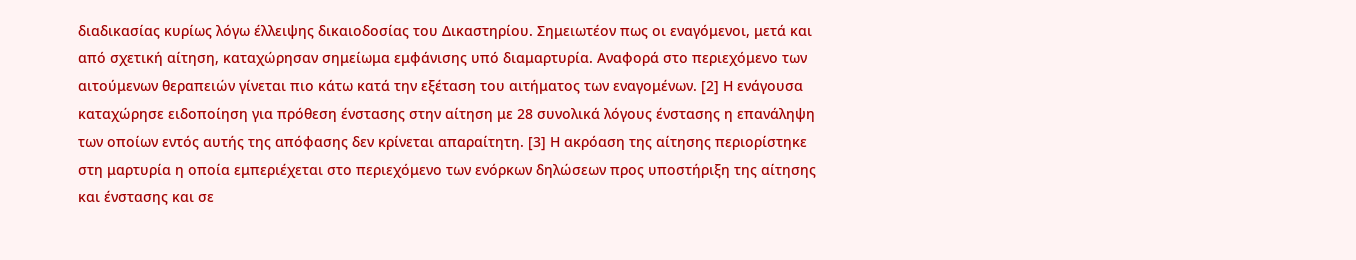διαδικασίας κυρίως λόγω έλλειψης δικαιοδοσίας του Δικαστηρίου. Σημειωτέον πως οι εναγόμενοι, μετά και από σχετική αίτηση, καταχώρησαν σημείωμα εμφάνισης υπό διαμαρτυρία. Αναφορά στο περιεχόμενο των αιτούμενων θεραπειών γίνεται πιο κάτω κατά την εξέταση του αιτήματος των εναγομένων. [2] Η ενάγουσα καταχώρησε ειδοποίηση για πρόθεση ένστασης στην αίτηση με 28 συνολικά λόγους ένστασης η επανάληψη των οποίων εντός αυτής της απόφασης δεν κρίνεται απαραίτητη. [3] Η ακρόαση της αίτησης περιορίστηκε στη μαρτυρία η οποία εμπεριέχεται στο περιεχόμενο των ενόρκων δηλώσεων προς υποστήριξη της αίτησης και ένστασης και σε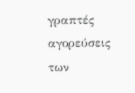γραπτές αγορεύσεις των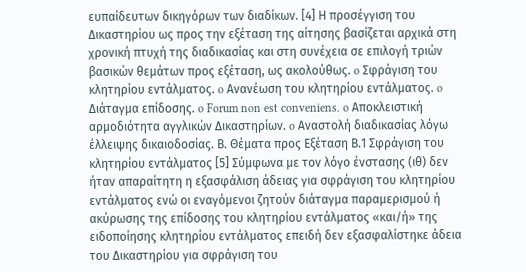ευπαίδευτων δικηγόρων των διαδίκων. [4] Η προσέγγιση του Δικαστηρίου ως προς την εξέταση της αίτησης βασίζεται αρχικά στη χρονική πτυχή της διαδικασίας και στη συνέχεια σε επιλογή τριών βασικών θεμάτων προς εξέταση, ως ακολούθως. o Σφράγιση του κλητηρίου εντάλματος. o Ανανέωση του κλητηρίου εντάλματος. o Διάταγμα επίδοσης. o Forum non est conveniens. o Αποκλειστική αρμοδιότητα αγγλικών Δικαστηρίων. o Αναστολή διαδικασίας λόγω έλλειψης δικαιοδοσίας. Β. Θέματα προς Εξέταση Β.1 Σφράγιση του κλητηρίου εντάλματος [5] Σύμφωνα με τον λόγο ένστασης (ιθ) δεν ήταν απαραίτητη η εξασφάλιση άδειας για σφράγιση του κλητηρίου εντάλματος ενώ οι εναγόμενοι ζητούν διάταγμα παραμερισμού ή ακύρωσης της επίδοσης του κλητηρίου εντάλματος «και/ή» της ειδοποίησης κλητηρίου εντάλματος επειδή δεν εξασφαλίστηκε άδεια του Δικαστηρίου για σφράγιση του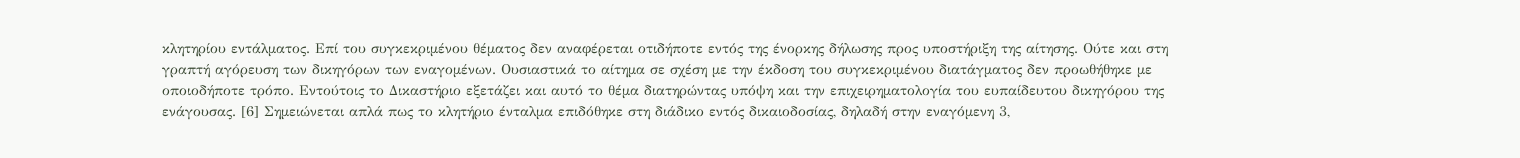κλητηρίου εντάλματος. Επί του συγκεκριμένου θέματος δεν αναφέρεται οτιδήποτε εντός της ένορκης δήλωσης προς υποστήριξη της αίτησης. Ούτε και στη γραπτή αγόρευση των δικηγόρων των εναγομένων. Ουσιαστικά το αίτημα σε σχέση με την έκδοση του συγκεκριμένου διατάγματος δεν προωθήθηκε με οποιοδήποτε τρόπο. Εντούτοις το Δικαστήριο εξετάζει και αυτό το θέμα διατηρώντας υπόψη και την επιχειρηματολογία του ευπαίδευτου δικηγόρου της ενάγουσας. [6] Σημειώνεται απλά πως το κλητήριο ένταλμα επιδόθηκε στη διάδικο εντός δικαιοδοσίας, δηλαδή στην εναγόμενη 3,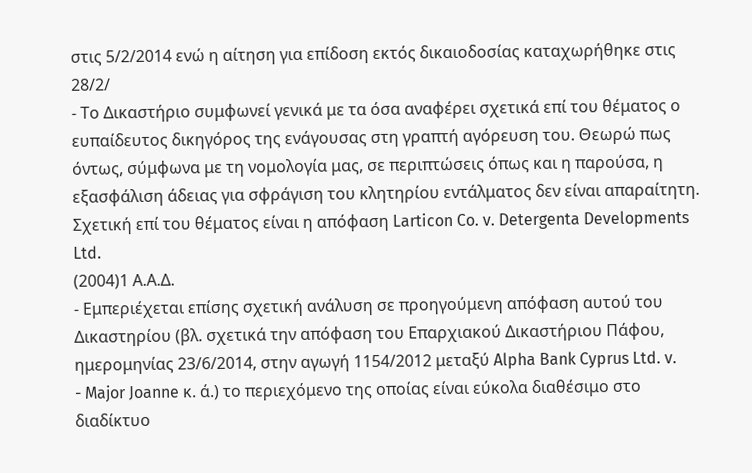στις 5/2/2014 ενώ η αίτηση για επίδοση εκτός δικαιοδοσίας καταχωρήθηκε στις 28/2/
- Το Δικαστήριο συμφωνεί γενικά με τα όσα αναφέρει σχετικά επί του θέματος ο ευπαίδευτος δικηγόρος της ενάγουσας στη γραπτή αγόρευση του. Θεωρώ πως όντως, σύμφωνα με τη νομολογία μας, σε περιπτώσεις όπως και η παρούσα, η εξασφάλιση άδειας για σφράγιση του κλητηρίου εντάλματος δεν είναι απαραίτητη. Σχετική επί του θέματος είναι η απόφαση Larticon Co. v. Detergenta Developments Ltd.
(2004)1 Α.Α.Δ.
- Εμπεριέχεται επίσης σχετική ανάλυση σε προηγούμενη απόφαση αυτού του Δικαστηρίου (βλ. σχετικά την απόφαση του Επαρχιακού Δικαστήριου Πάφου, ημερομηνίας 23/6/2014, στην αγωγή 1154/2012 μεταξύ Alpha Bank Cyprus Ltd. v.
- Major Joanne κ. ά.) το περιεχόμενο της οποίας είναι εύκολα διαθέσιμο στο διαδίκτυο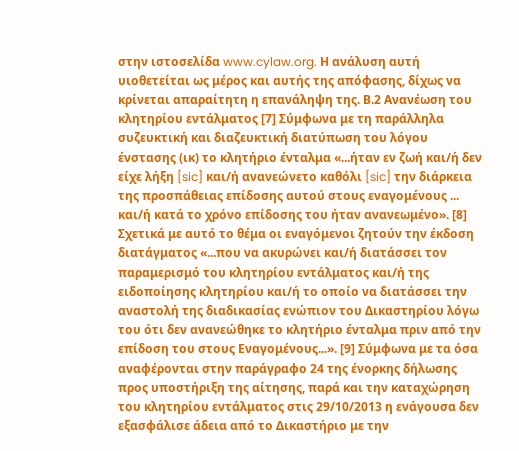στην ιστοσελίδα www.cylaw.org. Η ανάλυση αυτή υιοθετείται ως μέρος και αυτής της απόφασης, δίχως να κρίνεται απαραίτητη η επανάληψη της. Β.2 Ανανέωση του κλητηρίου εντάλματος [7] Σύμφωνα με τη παράλληλα συζευκτική και διαζευκτική διατύπωση του λόγου ένστασης (ικ) το κλητήριο ένταλμα «...ήταν εν ζωή και/ή δεν είχε λήξη [sic] και/ή ανανεώνετο καθόλι [sic] την διάρκεια της προσπάθειας επίδοσης αυτού στους εναγομένους ... και/ή κατά το χρόνο επίδοσης του ήταν ανανεωμένο». [8] Σχετικά με αυτό το θέμα οι εναγόμενοι ζητούν την έκδοση διατάγματος «...που να ακυρώνει και/ή διατάσσει τον παραμερισμό του κλητηρίου εντάλματος και/ή της ειδοποίησης κλητηρίου και/ή το οποίο να διατάσσει την αναστολή της διαδικασίας ενώπιον του Δικαστηρίου λόγω του ότι δεν ανανεώθηκε το κλητήριο ένταλμα πριν από την επίδοση του στους Εναγομένους...». [9] Σύμφωνα με τα όσα αναφέρονται στην παράγραφο 24 της ένορκης δήλωσης προς υποστήριξη της αίτησης, παρά και την καταχώρηση του κλητηρίου εντάλματος στις 29/10/2013 η ενάγουσα δεν εξασφάλισε άδεια από το Δικαστήριο με την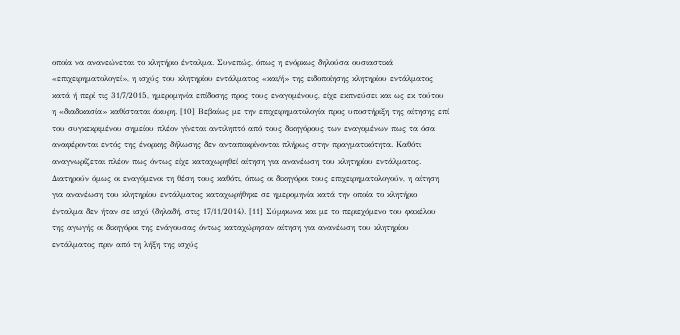οποία να ανανεώνεται το κλητήριο ένταλμα. Συνεπώς, όπως η ενόρκως δηλούσα ουσιαστικά «επιχειρηματολογεί», η ισχύς του κλητηρίου εντάλματος «και/ή» της ειδοποίησης κλητηρίου εντάλματος κατά ή περί τις 31/7/2015, ημερομηνία επίδοσης προς τους εναγομένους, είχε εκπνεύσει και ως εκ τούτου η «διαδικασία» καθίσταται άκυρη. [10] Βεβαίως με την επιχειρηματολογία προς υποστήριξη της αίτησης επί του συγκεκριμένου σημείου πλέον γίνεται αντιληπτό από τους δικηγόρους των εναγομένων πως τα όσα αναφέρονται εντός της ένορκης δήλωσης δεν ανταποκρίνονται πλήρως στην πραγματικότητα. Καθότι αναγνωρίζεται πλέον πως όντως είχε καταχωρηθεί αίτηση για ανανέωση του κλητηρίου εντάλματος. Διατηρούν όμως οι εναγόμενοι τη θέση τους καθότι, όπως οι δικηγόροι τους επιχειρηματολογούν, η αίτηση για ανανέωση του κλητηρίου εντάλματος καταχωρήθηκε σε ημερομηνία κατά την οποία το κλητήριο ένταλμα δεν ήταν σε ισχύ (δηλαδή, στις 17/11/2014). [11] Σύμφωνα και με το περιεχόμενο του φακέλου της αγωγής οι δικηγόροι της ενάγουσας όντως καταχώρησαν αίτηση για ανανέωση του κλητηρίου εντάλματος πριν από τη λήξη της ισχύς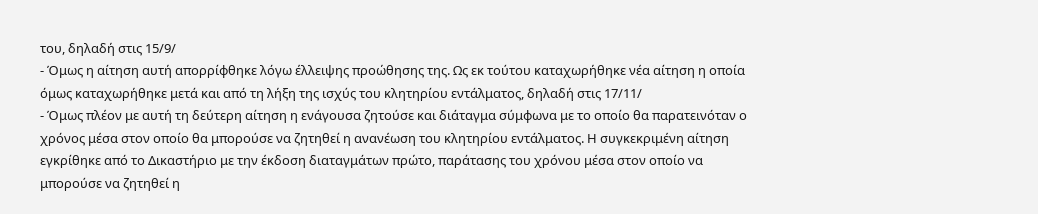του, δηλαδή στις 15/9/
- Όμως η αίτηση αυτή απορρίφθηκε λόγω έλλειψης προώθησης της. Ως εκ τούτου καταχωρήθηκε νέα αίτηση η οποία όμως καταχωρήθηκε μετά και από τη λήξη της ισχύς του κλητηρίου εντάλματος, δηλαδή στις 17/11/
- Όμως πλέον με αυτή τη δεύτερη αίτηση η ενάγουσα ζητούσε και διάταγμα σύμφωνα με το οποίο θα παρατεινόταν ο χρόνος μέσα στον οποίο θα μπορούσε να ζητηθεί η ανανέωση του κλητηρίου εντάλματος. Η συγκεκριμένη αίτηση εγκρίθηκε από το Δικαστήριο με την έκδοση διαταγμάτων πρώτο, παράτασης του χρόνου μέσα στον οποίο να μπορούσε να ζητηθεί η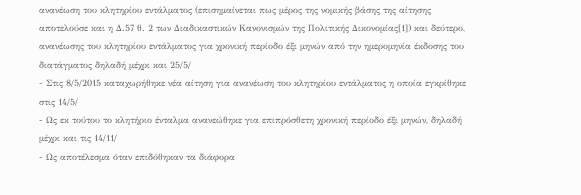ανανέωση του κλητηρίου εντάλματος (επισημαίνεται πως μέρος της νομικής βάσης της αίτησης αποτελούσε και η Δ.57 θ. 2 των Διαδικαστικών Κανονισμών της Πολιτικής Δικονομίας[1]) και δεύτερο, ανανέωσης του κλητηρίου εντάλματος για χρονική περίοδο έξι μηνών από την ημερομηνία έκδοσης του διατάγματος δηλαδή μέχρι και 25/5/
- Στις 8/5/2015 καταχωρήθηκε νέα αίτηση για ανανέωση του κλητηρίου εντάλματος η οποία εγκρίθηκε στις 14/5/
- Ως εκ τούτου το κλητήριο ένταλμα ανανεώθηκε για επιπρόσθετη χρονική περίοδο έξι μηνών, δηλαδή μέχρι και τις 14/11/
- Ως αποτέλεσμα όταν επιδόθηκαν τα διάφορα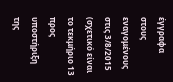έγγραφα στους εναγομένους στις 3/8/2015 (σχετικό είναι το τεκμήριο 13 προς υποστήριξη της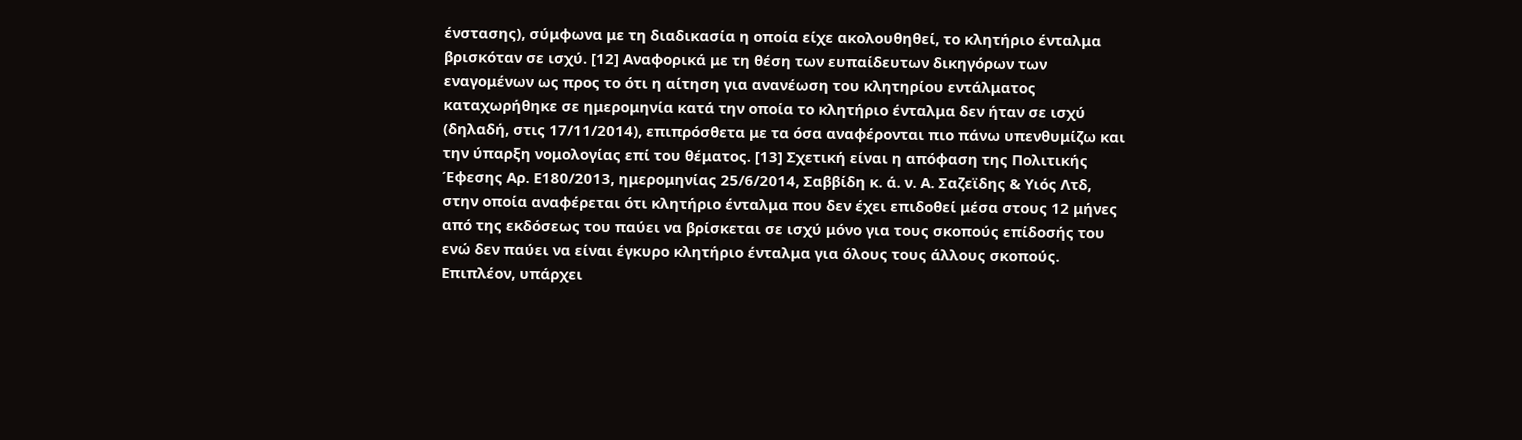ένστασης), σύμφωνα με τη διαδικασία η οποία είχε ακολουθηθεί, το κλητήριο ένταλμα βρισκόταν σε ισχύ. [12] Αναφορικά με τη θέση των ευπαίδευτων δικηγόρων των εναγομένων ως προς το ότι η αίτηση για ανανέωση του κλητηρίου εντάλματος καταχωρήθηκε σε ημερομηνία κατά την οποία το κλητήριο ένταλμα δεν ήταν σε ισχύ (δηλαδή, στις 17/11/2014), επιπρόσθετα με τα όσα αναφέρονται πιο πάνω υπενθυμίζω και την ύπαρξη νομολογίας επί του θέματος. [13] Σχετική είναι η απόφαση της Πολιτικής Έφεσης Αρ. Ε180/2013, ημερομηνίας 25/6/2014, Σαββίδη κ. ά. ν. Α. Σαζεϊδης & Υιός Λτδ, στην οποία αναφέρεται ότι κλητήριο ένταλμα που δεν έχει επιδοθεί μέσα στους 12 μήνες από της εκδόσεως του παύει να βρίσκεται σε ισχύ μόνο για τους σκοπούς επίδοσής του ενώ δεν παύει να είναι έγκυρο κλητήριο ένταλμα για όλους τους άλλους σκοπούς. Επιπλέον, υπάρχει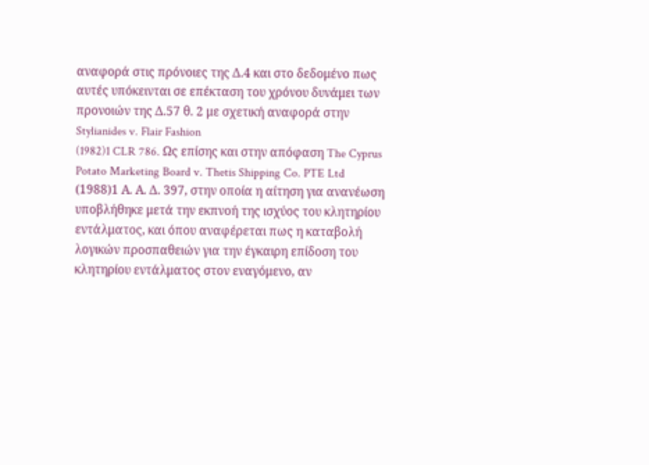αναφορά στις πρόνοιες της Δ.4 και στο δεδομένο πως αυτές υπόκεινται σε επέκταση του χρόνου δυνάμει των προνοιών της Δ.57 θ. 2 με σχετική αναφορά στην Stylianides v. Flair Fashion
(1982)1 CLR 786. Ως επίσης και στην απόφαση The Cyprus Potato Marketing Board v. Thetis Shipping Co. PTE Ltd
(1988)1 Α. Α. Δ. 397, στην οποία η αίτηση για ανανέωση υποβλήθηκε μετά την εκπνοή της ισχύος του κλητηρίου εντάλματος, και όπου αναφέρεται πως η καταβολή λογικών προσπαθειών για την έγκαιρη επίδοση του κλητηρίου εντάλματος στον εναγόμενο, αν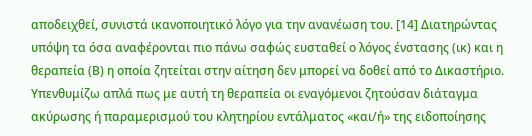αποδειχθεί, συνιστά ικανοποιητικό λόγο για την ανανέωση του. [14] Διατηρώντας υπόψη τα όσα αναφέρονται πιο πάνω σαφώς ευσταθεί ο λόγος ένστασης (ικ) και η θεραπεία (Β) η οποία ζητείται στην αίτηση δεν μπορεί να δοθεί από το Δικαστήριο. Υπενθυμίζω απλά πως με αυτή τη θεραπεία οι εναγόμενοι ζητούσαν διάταγμα ακύρωσης ή παραμερισμού του κλητηρίου εντάλματος «και/ή» της ειδοποίησης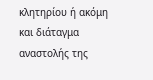κλητηρίου ή ακόμη και διάταγμα αναστολής της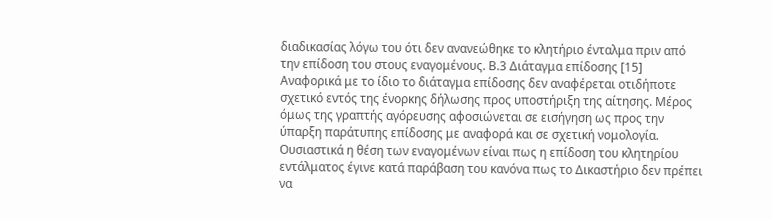διαδικασίας λόγω του ότι δεν ανανεώθηκε το κλητήριο ένταλμα πριν από την επίδοση του στους εναγομένους. Β.3 Διάταγμα επίδοσης [15] Αναφορικά με το ίδιο το διάταγμα επίδοσης δεν αναφέρεται οτιδήποτε σχετικό εντός της ένορκης δήλωσης προς υποστήριξη της αίτησης. Μέρος όμως της γραπτής αγόρευσης αφοσιώνεται σε εισήγηση ως προς την ύπαρξη παράτυπης επίδοσης με αναφορά και σε σχετική νομολογία. Ουσιαστικά η θέση των εναγομένων είναι πως η επίδοση του κλητηρίου εντάλματος έγινε κατά παράβαση του κανόνα πως το Δικαστήριο δεν πρέπει να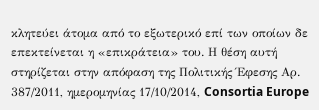κλητεύει άτομα από το εξωτερικό επί των οποίων δε επεκτείνεται η «επικράτεια» του. Η θέση αυτή στηρίζεται στην απόφαση της Πολιτικής Έφεσης Αρ. 387/2011, ημερομηνίας 17/10/2014, Consortia Europe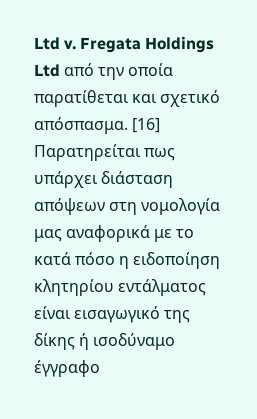Ltd v. Fregata Holdings Ltd από την οποία παρατίθεται και σχετικό απόσπασμα. [16] Παρατηρείται πως υπάρχει διάσταση απόψεων στη νομολογία μας αναφορικά με το κατά πόσο η ειδοποίηση κλητηρίου εντάλματος είναι εισαγωγικό της δίκης ή ισοδύναμο έγγραφο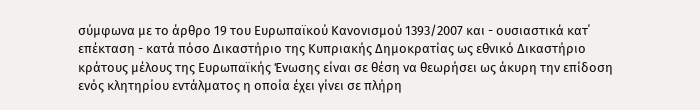σύμφωνα με το άρθρο 19 του Ευρωπαϊκού Κανονισμού 1393/2007 και - ουσιαστικά κατ΄ επέκταση - κατά πόσο Δικαστήριο της Κυπριακής Δημοκρατίας ως εθνικό Δικαστήριο κράτους μέλους της Ευρωπαϊκής Ένωσης είναι σε θέση να θεωρήσει ως άκυρη την επίδοση ενός κλητηρίου εντάλματος η οποία έχει γίνει σε πλήρη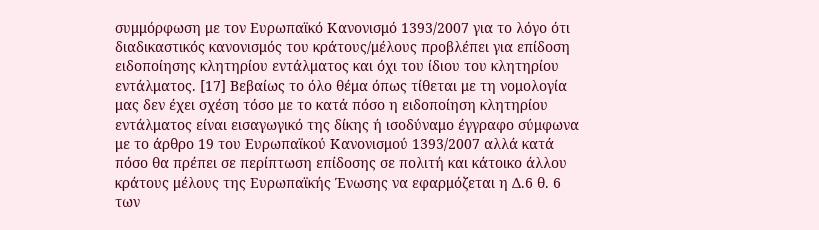συμμόρφωση με τον Ευρωπαϊκό Κανονισμό 1393/2007 για το λόγο ότι διαδικαστικός κανονισμός του κράτους/μέλους προβλέπει για επίδοση ειδοποίησης κλητηρίου εντάλματος και όχι του ίδιου του κλητηρίου εντάλματος. [17] Βεβαίως το όλο θέμα όπως τίθεται με τη νομολογία μας δεν έχει σχέση τόσο με το κατά πόσο η ειδοποίηση κλητηρίου εντάλματος είναι εισαγωγικό της δίκης ή ισοδύναμο έγγραφο σύμφωνα με το άρθρο 19 του Ευρωπαϊκού Κανονισμού 1393/2007 αλλά κατά πόσο θα πρέπει σε περίπτωση επίδοσης σε πολιτή και κάτοικο άλλου κράτους μέλους της Ευρωπαϊκής Ένωσης να εφαρμόζεται η Δ.6 θ. 6 των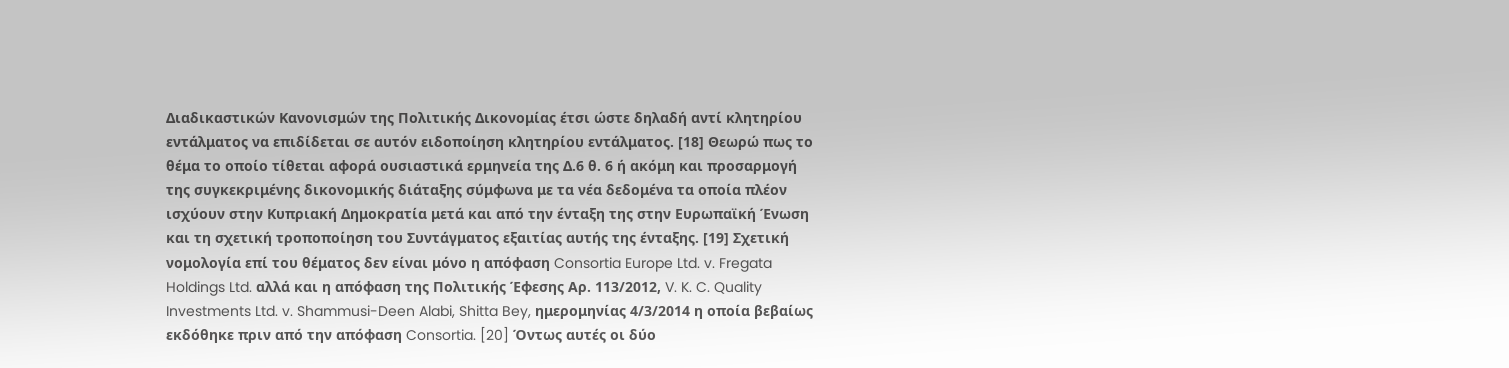Διαδικαστικών Κανονισμών της Πολιτικής Δικονομίας έτσι ώστε δηλαδή αντί κλητηρίου εντάλματος να επιδίδεται σε αυτόν ειδοποίηση κλητηρίου εντάλματος. [18] Θεωρώ πως το θέμα το οποίο τίθεται αφορά ουσιαστικά ερμηνεία της Δ.6 θ. 6 ή ακόμη και προσαρμογή της συγκεκριμένης δικονομικής διάταξης σύμφωνα με τα νέα δεδομένα τα οποία πλέον ισχύουν στην Κυπριακή Δημοκρατία μετά και από την ένταξη της στην Ευρωπαϊκή Ένωση και τη σχετική τροποποίηση του Συντάγματος εξαιτίας αυτής της ένταξης. [19] Σχετική νομολογία επί του θέματος δεν είναι μόνο η απόφαση Consortia Europe Ltd. v. Fregata Holdings Ltd. αλλά και η απόφαση της Πολιτικής Έφεσης Αρ. 113/2012, V. K. C. Quality Investments Ltd. v. Shammusi-Deen Alabi, Shitta Bey, ημερομηνίας 4/3/2014 η οποία βεβαίως εκδόθηκε πριν από την απόφαση Consortia. [20] Όντως αυτές οι δύο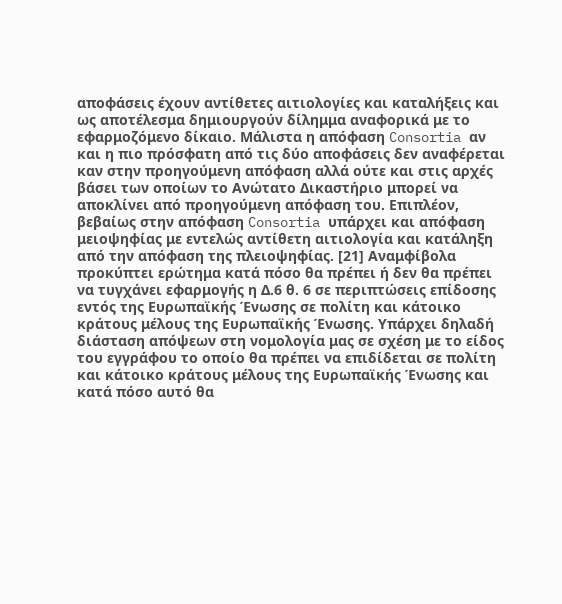αποφάσεις έχουν αντίθετες αιτιολογίες και καταλήξεις και ως αποτέλεσμα δημιουργούν δίλημμα αναφορικά με το εφαρμοζόμενο δίκαιο. Μάλιστα η απόφαση Consortia αν και η πιο πρόσφατη από τις δύο αποφάσεις δεν αναφέρεται καν στην προηγούμενη απόφαση αλλά ούτε και στις αρχές βάσει των οποίων το Ανώτατο Δικαστήριο μπορεί να αποκλίνει από προηγούμενη απόφαση του. Επιπλέον, βεβαίως στην απόφαση Consortia υπάρχει και απόφαση μειοψηφίας με εντελώς αντίθετη αιτιολογία και κατάληξη από την απόφαση της πλειοψηφίας. [21] Αναμφίβολα προκύπτει ερώτημα κατά πόσο θα πρέπει ή δεν θα πρέπει να τυγχάνει εφαρμογής η Δ.6 θ. 6 σε περιπτώσεις επίδοσης εντός της Ευρωπαϊκής Ένωσης σε πολίτη και κάτοικο κράτους μέλους της Ευρωπαϊκής Ένωσης. Υπάρχει δηλαδή διάσταση απόψεων στη νομολογία μας σε σχέση με το είδος του εγγράφου το οποίο θα πρέπει να επιδίδεται σε πολίτη και κάτοικο κράτους μέλους της Ευρωπαϊκής Ένωσης και κατά πόσο αυτό θα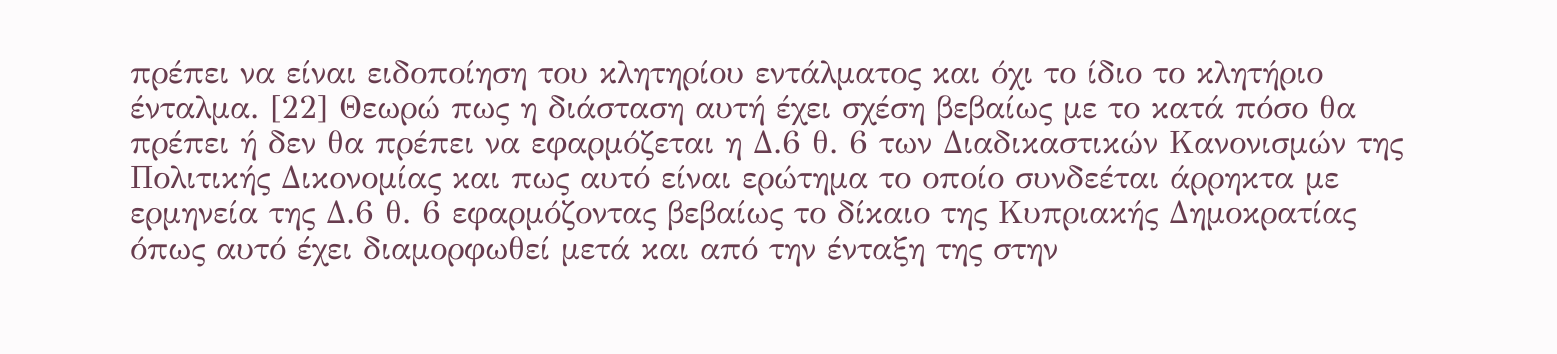πρέπει να είναι ειδοποίηση του κλητηρίου εντάλματος και όχι το ίδιο το κλητήριο ένταλμα. [22] Θεωρώ πως η διάσταση αυτή έχει σχέση βεβαίως με το κατά πόσο θα πρέπει ή δεν θα πρέπει να εφαρμόζεται η Δ.6 θ. 6 των Διαδικαστικών Κανονισμών της Πολιτικής Δικονομίας και πως αυτό είναι ερώτημα το οποίο συνδεέται άρρηκτα με ερμηνεία της Δ.6 θ. 6 εφαρμόζοντας βεβαίως το δίκαιο της Κυπριακής Δημοκρατίας όπως αυτό έχει διαμορφωθεί μετά και από την ένταξη της στην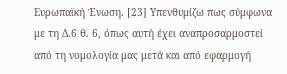Ευρωπαϊκή Ένωση. [23] Υπενθυμίζω πως σύμφωνα με τη Δ.6 θ. 6, όπως αυτή έχει αναπροσαρμοστεί από τη νομολογία μας μετά και από εφαρμογή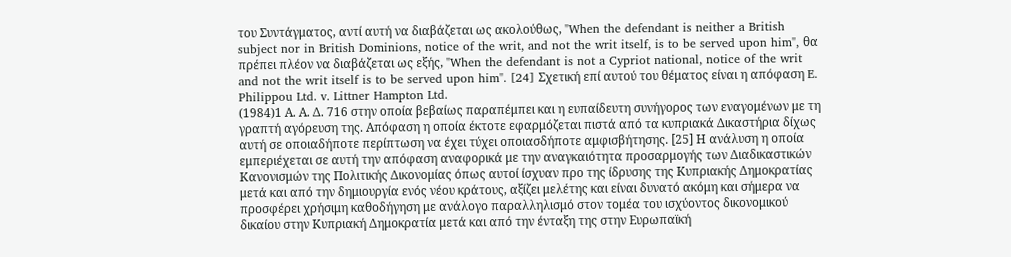του Συντάγματος, αντί αυτή να διαβάζεται ως ακολούθως, "When the defendant is neither a British subject nor in British Dominions, notice of the writ, and not the writ itself, is to be served upon him", θα πρέπει πλέον να διαβάζεται ως εξής, "When the defendant is not a Cypriot national, notice of the writ and not the writ itself is to be served upon him". [24] Σχετική επί αυτού του θέματος είναι η απόφαση E. Philippou Ltd. v. Littner Hampton Ltd.
(1984)1 Α. Α. Δ. 716 στην οποία βεβαίως παραπέμπει και η ευπαίδευτη συνήγορος των εναγομένων με τη γραπτή αγόρευση της. Απόφαση η οποία έκτοτε εφαρμόζεται πιστά από τα κυπριακά Δικαστήρια δίχως αυτή σε οποιαδήποτε περίπτωση να έχει τύχει οποιασδήποτε αμφισβήτησης. [25] Η ανάλυση η οποία εμπεριέχεται σε αυτή την απόφαση αναφορικά με την αναγκαιότητα προσαρμογής των Διαδικαστικών Κανονισμών της Πολιτικής Δικονομίας όπως αυτοί ίσχυαν προ της ίδρυσης της Κυπριακής Δημοκρατίας μετά και από την δημιουργία ενός νέου κράτους, αξίζει μελέτης και είναι δυνατό ακόμη και σήμερα να προσφέρει χρήσιμη καθοδήγηση με ανάλογο παραλληλισμό στον τομέα του ισχύοντος δικονομικού δικαίου στην Κυπριακή Δημοκρατία μετά και από την ένταξη της στην Ευρωπαϊκή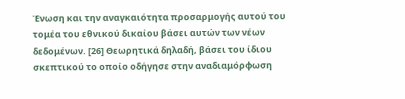Ένωση και την αναγκαιότητα προσαρμογής αυτού του τομέα του εθνικού δικαίου βάσει αυτών των νέων δεδομένων. [26] Θεωρητικά δηλαδή, βάσει του ίδιου σκεπτικού το οποίο οδήγησε στην αναδιαμόρφωση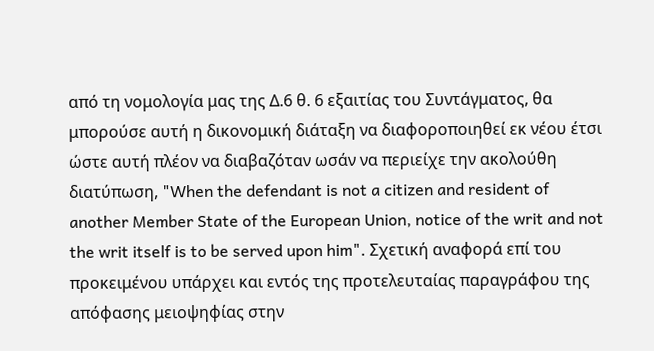από τη νομολογία μας της Δ.6 θ. 6 εξαιτίας του Συντάγματος, θα μπορούσε αυτή η δικονομική διάταξη να διαφοροποιηθεί εκ νέου έτσι ώστε αυτή πλέον να διαβαζόταν ωσάν να περιείχε την ακολούθη διατύπωση, "When the defendant is not a citizen and resident of another Member State of the European Union, notice of the writ and not the writ itself is to be served upon him". Σχετική αναφορά επί του προκειμένου υπάρχει και εντός της προτελευταίας παραγράφου της απόφασης μειοψηφίας στην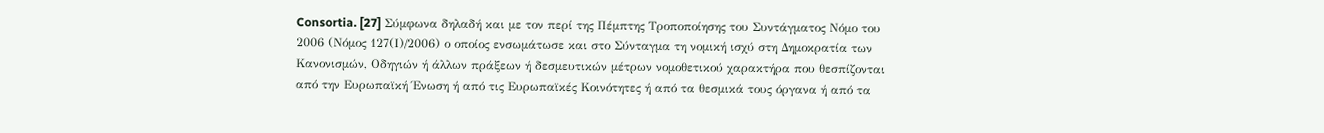Consortia. [27] Σύμφωνα δηλαδή και με τον περί της Πέµπτης Τροποποίησης του Συντάγµατος Νόµο του 2006 (Νόµος 127(Ι)/2006) ο οποίος ενσωμάτωσε και στο Σύνταγμα τη νομική ισχύ στη Δημοκρατία των Κανονισμών, Οδηγιών ή άλλων πράξεων ή δεσμευτικών μέτρων νομοθετικού χαρακτήρα που θεσπίζονται από την Ευρωπαϊκή Ένωση ή από τις Ευρωπαϊκές Κοινότητες ή από τα θεσμικά τους όργανα ή από τα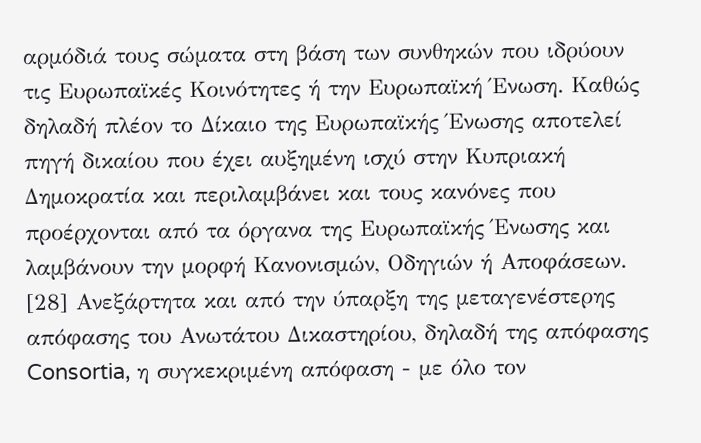αρμόδιά τους σώματα στη βάση των συνθηκών που ιδρύουν τις Ευρωπαϊκές Κοινότητες ή την Ευρωπαϊκή Ένωση. Καθώς δηλαδή πλέον το Δίκαιο της Ευρωπαϊκής Ένωσης αποτελεί πηγή δικαίου που έχει αυξημένη ισχύ στην Κυπριακή Δημοκρατία και περιλαμβάνει και τους κανόνες που προέρχονται από τα όργανα της Ευρωπαϊκής Ένωσης και λαμβάνουν την μορφή Κανονισμών, Οδηγιών ή Αποφάσεων. [28] Ανεξάρτητα και από την ύπαρξη της μεταγενέστερης απόφασης του Ανωτάτου Δικαστηρίου, δηλαδή της απόφασης Consortia, η συγκεκριμένη απόφαση - με όλο τον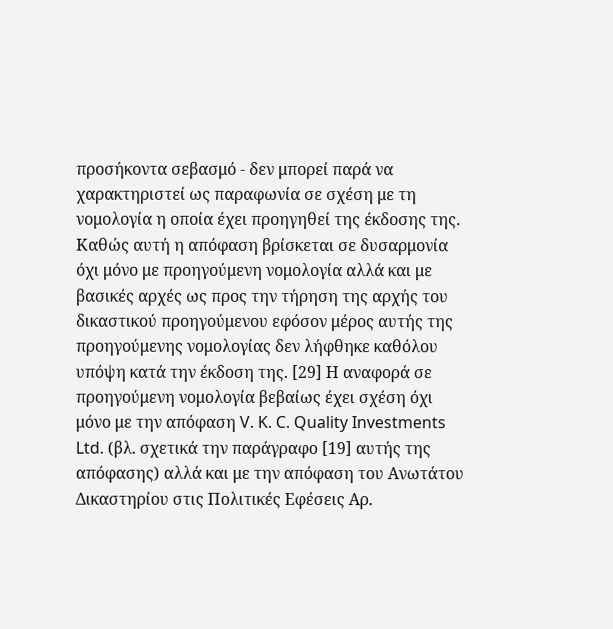προσήκοντα σεβασμό - δεν μπορεί παρά να χαρακτηριστεί ως παραφωνία σε σχέση με τη νομολογία η οποία έχει προηγηθεί της έκδοσης της. Καθώς αυτή η απόφαση βρίσκεται σε δυσαρμονία όχι μόνο με προηγούμενη νομολογία αλλά και με βασικές αρχές ως προς την τήρηση της αρχής του δικαστικού προηγούμενου εφόσον μέρος αυτής της προηγούμενης νομολογίας δεν λήφθηκε καθόλου υπόψη κατά την έκδοση της. [29] Η αναφορά σε προηγούμενη νομολογία βεβαίως έχει σχέση όχι μόνο με την απόφαση V. K. C. Quality Investments Ltd. (βλ. σχετικά την παράγραφο [19] αυτής της απόφασης) αλλά και με την απόφαση του Ανωτάτου Δικαστηρίου στις Πολιτικές Εφέσεις Αρ.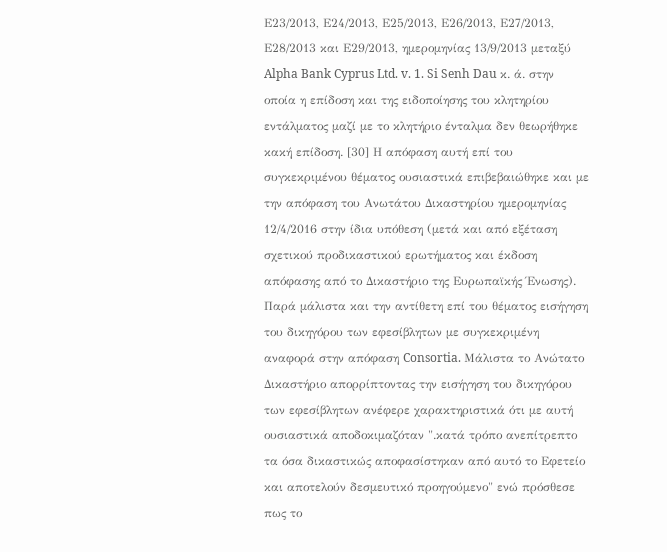Ε23/2013, Ε24/2013, Ε25/2013, Ε26/2013, Ε27/2013, Ε28/2013 και Ε29/2013, ημερομηνίας 13/9/2013 μεταξύ Alpha Bank Cyprus Ltd. v. 1. Si Senh Dau κ. ά. στην οποία η επίδοση και της ειδοποίησης του κλητηρίου εντάλματος μαζί με το κλητήριο ένταλμα δεν θεωρήθηκε κακή επίδοση. [30] Η απόφαση αυτή επί του συγκεκριμένου θέματος ουσιαστικά επιβεβαιώθηκε και με την απόφαση του Ανωτάτου Δικαστηρίου ημερομηνίας 12/4/2016 στην ίδια υπόθεση (μετά και από εξέταση σχετικού προδικαστικού ερωτήματος και έκδοση απόφασης από το Δικαστήριο της Ευρωπαϊκής Ένωσης). Παρά μάλιστα και την αντίθετη επί του θέματος εισήγηση του δικηγόρου των εφεσίβλητων με συγκεκριμένη αναφορά στην απόφαση Consortia. Μάλιστα το Ανώτατο Δικαστήριο απορρίπτοντας την εισήγηση του δικηγόρου των εφεσίβλητων ανέφερε χαρακτηριστικά ότι με αυτή ουσιαστικά αποδοκιμαζόταν ".κατά τρόπο ανεπίτρεπτο τα όσα δικαστικώς αποφασίστηκαν από αυτό το Εφετείο και αποτελούν δεσμευτικό προηγούμενο" ενώ πρόσθεσε πως το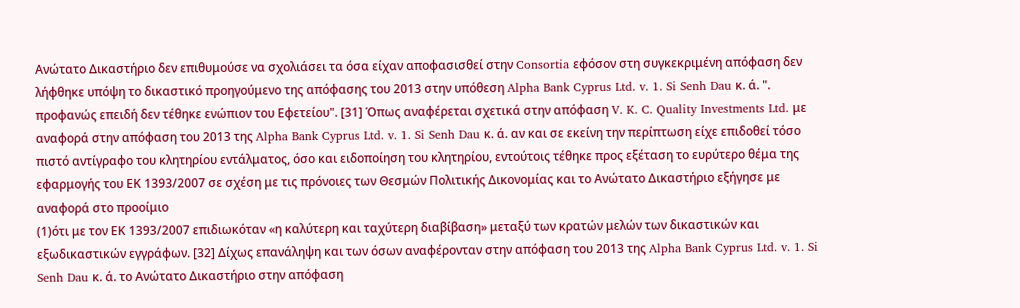Ανώτατο Δικαστήριο δεν επιθυμούσε να σχολιάσει τα όσα είχαν αποφασισθεί στην Consortia εφόσον στη συγκεκριμένη απόφαση δεν λήφθηκε υπόψη το δικαστικό προηγούμενο της απόφασης του 2013 στην υπόθεση Alpha Bank Cyprus Ltd. v. 1. Si Senh Dau κ. ά. ". προφανώς επειδή δεν τέθηκε ενώπιον του Εφετείου". [31] Όπως αναφέρεται σχετικά στην απόφαση V. K. C. Quality Investments Ltd. με αναφορά στην απόφαση του 2013 της Alpha Bank Cyprus Ltd. v. 1. Si Senh Dau κ. ά. αν και σε εκείνη την περίπτωση είχε επιδοθεί τόσο πιστό αντίγραφο του κλητηρίου εντάλματος, όσο και ειδοποίηση του κλητηρίου, εντούτοις τέθηκε προς εξέταση το ευρύτερο θέμα της εφαρμογής του ΕΚ 1393/2007 σε σχέση με τις πρόνοιες των Θεσμών Πολιτικής Δικονομίας και το Ανώτατο Δικαστήριο εξήγησε με αναφορά στο προοίμιο
(1)ότι με τον ΕΚ 1393/2007 επιδιωκόταν «η καλύτερη και ταχύτερη διαβίβαση» μεταξύ των κρατών μελών των δικαστικών και εξωδικαστικών εγγράφων. [32] Δίχως επανάληψη και των όσων αναφέρονταν στην απόφαση του 2013 της Alpha Bank Cyprus Ltd. v. 1. Si Senh Dau κ. ά. το Ανώτατο Δικαστήριο στην απόφαση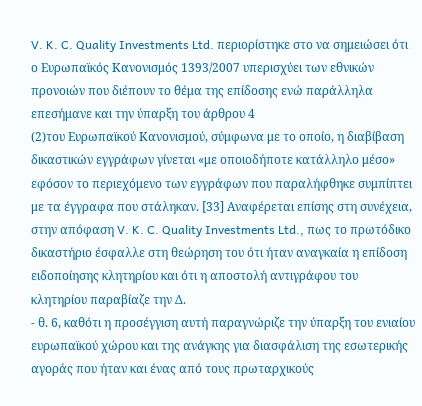V. K. C. Quality Investments Ltd. περιορίστηκε στο να σημειώσει ότι ο Ευρωπαϊκός Κανονισμός 1393/2007 υπερισχύει των εθνικών προνοιών που διέπουν το θέμα της επίδοσης ενώ παράλληλα επεσήμανε και την ύπαρξη του άρθρου 4
(2)του Ευρωπαϊκού Κανονισμού, σύμφωνα με το οποίο, η διαβίβαση δικαστικών εγγράφων γίνεται «με οποιοδήποτε κατάλληλο μέσο» εφόσον το περιεχόμενο των εγγράφων που παραλήφθηκε συμπίπτει με τα έγγραφα που στάληκαν. [33] Αναφέρεται επίσης στη συνέχεια, στην απόφαση V. K. C. Quality Investments Ltd., πως το πρωτόδικο δικαστήριο έσφαλλε στη θεώρηση του ότι ήταν αναγκαία η επίδοση ειδοποίησης κλητηρίου και ότι η αποστολή αντιγράφου του κλητηρίου παραβίαζε την Δ.
- θ. 6, καθότι η προσέγγιση αυτή παραγνώριζε την ύπαρξη του ενιαίου ευρωπαϊκού χώρου και της ανάγκης για διασφάλιση της εσωτερικής αγοράς που ήταν και ένας από τους πρωταρχικούς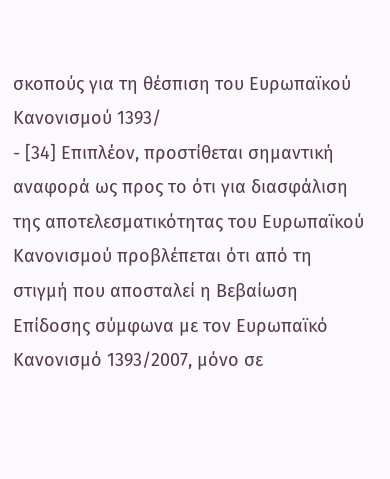σκοπούς για τη θέσπιση του Ευρωπαϊκού Κανονισμού 1393/
- [34] Επιπλέον, προστίθεται σημαντική αναφορά ως προς το ότι για διασφάλιση της αποτελεσματικότητας του Ευρωπαϊκού Κανονισμού προβλέπεται ότι από τη στιγμή που αποσταλεί η Βεβαίωση Επίδοσης σύμφωνα με τον Ευρωπαϊκό Κανονισμό 1393/2007, μόνο σε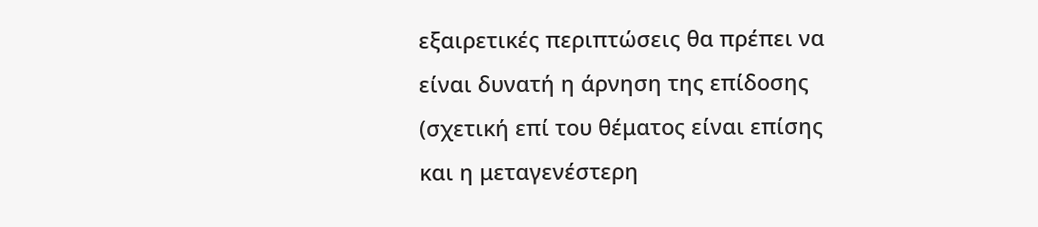εξαιρετικές περιπτώσεις θα πρέπει να είναι δυνατή η άρνηση της επίδοσης (σχετική επί του θέματος είναι επίσης και η μεταγενέστερη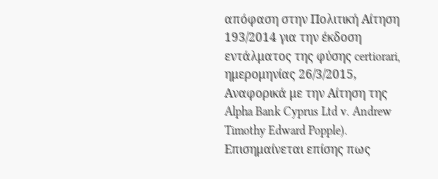απόφαση στην Πολιτική Αίτηση 193/2014 για την έκδοση εντάλματος της φύσης certiorari, ημερομηνίας 26/3/2015, Αναφορικά με την Αίτηση της Alpha Bank Cyprus Ltd v. Andrew Timothy Edward Popple). Επισημαίνεται επίσης πως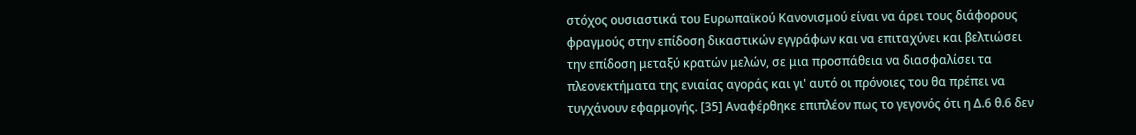στόχος ουσιαστικά του Ευρωπαϊκού Κανονισμού είναι να άρει τους διάφορους φραγμούς στην επίδοση δικαστικών εγγράφων και να επιταχύνει και βελτιώσει την επίδοση μεταξύ κρατών μελών, σε μια προσπάθεια να διασφαλίσει τα πλεονεκτήματα της ενιαίας αγοράς και γι' αυτό οι πρόνοιες του θα πρέπει να τυγχάνουν εφαρμογής. [35] Αναφέρθηκε επιπλέον πως το γεγονός ότι η Δ.6 θ.6 δεν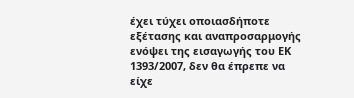έχει τύχει οποιασδήποτε εξέτασης και αναπροσαρμογής ενόψει της εισαγωγής του ΕΚ 1393/2007, δεν θα έπρεπε να είχε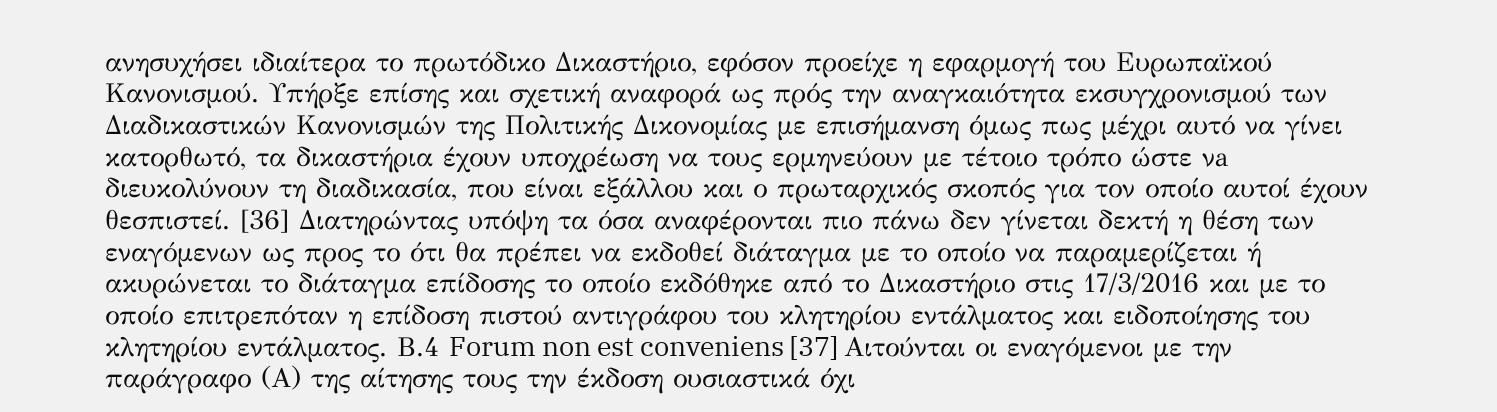ανησυχήσει ιδιαίτερα το πρωτόδικο Δικαστήριο, εφόσον προείχε η εφαρμογή του Ευρωπαϊκού Κανονισμού. Υπήρξε επίσης και σχετική αναφορά ως πρός την αναγκαιότητα εκσυγχρονισμού των Διαδικαστικών Κανονισμών της Πολιτικής Δικονομίας με επισήμανση όμως πως μέχρι αυτό να γίνει κατορθωτό, τα δικαστήρια έχουν υποχρέωση να τους ερμηνεύουν με τέτοιο τρόπο ώστε νa διευκολύνουν τη διαδικασία, που είναι εξάλλου και ο πρωταρχικός σκοπός για τον οποίο αυτοί έχουν θεσπιστεί. [36] Διατηρώντας υπόψη τα όσα αναφέρονται πιο πάνω δεν γίνεται δεκτή η θέση των εναγόμενων ως προς το ότι θα πρέπει να εκδοθεί διάταγμα με το οποίο να παραμερίζεται ή ακυρώνεται το διάταγμα επίδοσης το οποίο εκδόθηκε από το Δικαστήριο στις 17/3/2016 και με το οποίο επιτρεπόταν η επίδοση πιστού αντιγράφου του κλητηρίου εντάλματος και ειδοποίησης του κλητηρίου εντάλματος. Β.4 Forum non est conveniens [37] Αιτούνται οι εναγόμενοι με την παράγραφο (Α) της αίτησης τους την έκδοση ουσιαστικά όχι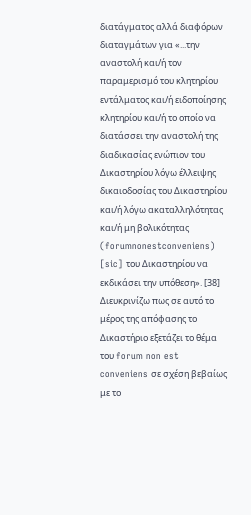διατάγματος αλλά διαφόρων διαταγμάτων για «...την αναστολή και/ή τον παραμερισμό του κλητηρίου εντάλματος και/ή ειδοποίησης κλητηρίου και/ή το οποίο να διατάσσει την αναστολή της διαδικασίας ενώπιον του Δικαστηρίου λόγω έλλειψης δικαιοδοσίας του Δικαστηρίου και/ή λόγω ακαταλληλότητας και/ή μη βολικότητας (forumnonestconveniens) [sic] του Δικαστηρίου να εκδικάσει την υπόθεση». [38] Διευκρινίζω πως σε αυτό το μέρος της απόφασης το Δικαστήριο εξετάζει το θέμα του forum non est conveniens σε σχέση βεβαίως με το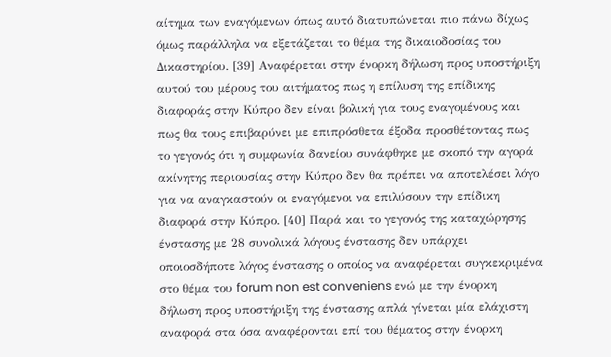αίτημα των εναγόμενων όπως αυτό διατυπώνεται πιο πάνω δίχως όμως παράλληλα να εξετάζεται το θέμα της δικαιοδοσίας του Δικαστηρίου. [39] Αναφέρεται στην ένορκη δήλωση προς υποστήριξη αυτού του μέρους του αιτήματος πως η επίλυση της επίδικης διαφοράς στην Κύπρο δεν είναι βολική για τους εναγομένους και πως θα τους επιβαρύνει με επιπρόσθετα έξοδα προσθέτοντας πως το γεγονός ότι η συμφωνία δανείου συνάφθηκε με σκοπό την αγορά ακίνητης περιουσίας στην Κύπρο δεν θα πρέπει να αποτελέσει λόγο για να αναγκαστούν οι εναγόμενοι να επιλύσουν την επίδικη διαφορά στην Κύπρο. [40] Παρά και το γεγονός της καταχώρησης ένστασης με 28 συνολικά λόγους ένστασης δεν υπάρχει οποιοσδήποτε λόγος ένστασης ο οποίος να αναφέρεται συγκεκριμένα στο θέμα του forum non est conveniens ενώ με την ένορκη δήλωση προς υποστήριξη της ένστασης απλά γίνεται μία ελάχιστη αναφορά στα όσα αναφέρονται επί του θέματος στην ένορκη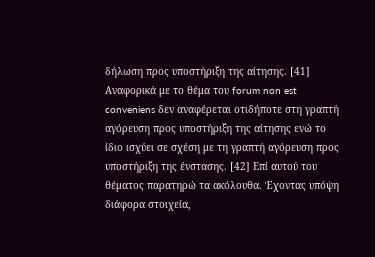δήλωση προς υποστήριξη της αίτησης. [41] Αναφορικά με το θέμα του forum non est conveniens δεν αναφέρεται οτιδήποτε στη γραπτή αγόρευση προς υποστήριξη της αίτησης ενώ το ίδιο ισχύει σε σχέση με τη γραπτή αγόρευση προς υποστήριξη της ένστασης. [42] Επί αυτού του θέματος παρατηρώ τα ακόλουθα. Έχοντας υπόψη διάφορα στοιχεία,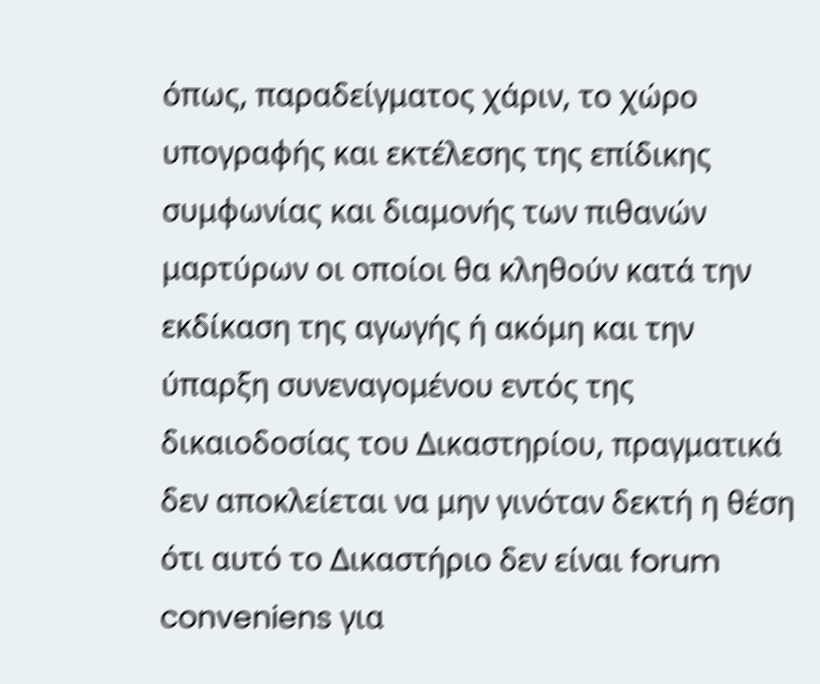όπως, παραδείγματος χάριν, το χώρο υπογραφής και εκτέλεσης της επίδικης συμφωνίας και διαμονής των πιθανών μαρτύρων οι οποίοι θα κληθούν κατά την εκδίκαση της αγωγής ή ακόμη και την ύπαρξη συνεναγομένου εντός της δικαιοδοσίας του Δικαστηρίου, πραγματικά δεν αποκλείεται να μην γινόταν δεκτή η θέση ότι αυτό το Δικαστήριο δεν είναι forum conveniens για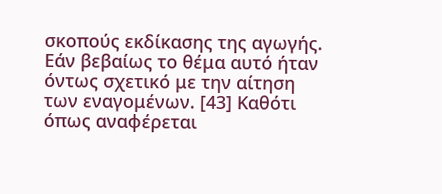σκοπούς εκδίκασης της αγωγής. Εάν βεβαίως το θέμα αυτό ήταν όντως σχετικό με την αίτηση των εναγομένων. [43] Καθότι όπως αναφέρεται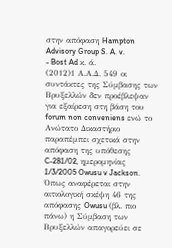στην απόφαση Hampton Advisory Group S. A. v.
- Bost Ad κ. ά.
(2012)1 Α.Α.Δ. 549 οι συντάκτες της Σύμβασης των Βρυξελλών δεν προέβλεψαν για εξαίρεση στη βάση του forum non conveniens ενώ το Ανώτατο Δικαστήριο παραπέμπει σχετικά στην απόφαση της υπόθεσης C-281/02, ημερομηνίας 1/3/2005 Owusu v Jackson. Όπως αναφέρεται στην αιτιολογική σκέψη 46 της απόφασης Owusu (βλ. πιο πάνω) η Σύμβαση των Βρυξελλών απαγορεύει σε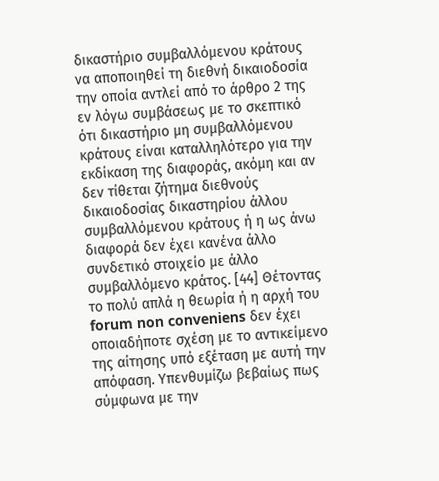δικαστήριο συμβαλλόμενου κράτους να αποποιηθεί τη διεθνή δικαιοδοσία την οποία αντλεί από το άρθρο 2 της εν λόγω συμβάσεως με το σκεπτικό ότι δικαστήριο μη συμβαλλόμενου κράτους είναι καταλληλότερο για την εκδίκαση της διαφοράς, ακόμη και αν δεν τίθεται ζήτημα διεθνούς δικαιοδοσίας δικαστηρίου άλλου συμβαλλόμενου κράτους ή η ως άνω διαφορά δεν έχει κανένα άλλο συνδετικό στοιχείο με άλλο συμβαλλόμενο κράτος. [44] Θέτοντας το πολύ απλά η θεωρία ή η αρχή του forum non conveniens δεν έχει οποιαδήποτε σχέση με το αντικείμενο της αίτησης υπό εξέταση με αυτή την απόφαση. Υπενθυμίζω βεβαίως πως σύμφωνα με την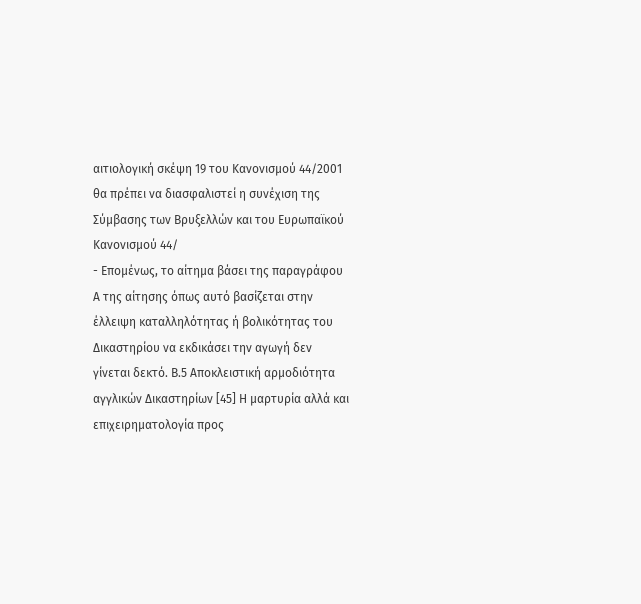αιτιολογική σκέψη 19 του Κανονισμού 44/2001 θα πρέπει να διασφαλιστεί η συνέχιση της Σύμβασης των Βρυξελλών και του Ευρωπαϊκού Κανονισμού 44/
- Επομένως, το αίτημα βάσει της παραγράφου Α της αίτησης όπως αυτό βασίζεται στην έλλειψη καταλληλότητας ή βολικότητας του Δικαστηρίου να εκδικάσει την αγωγή δεν γίνεται δεκτό. Β.5 Αποκλειστική αρμοδιότητα αγγλικών Δικαστηρίων [45] Η μαρτυρία αλλά και επιχειρηματολογία προς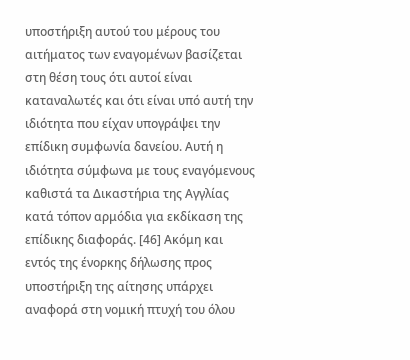υποστήριξη αυτού του μέρους του αιτήματος των εναγομένων βασίζεται στη θέση τους ότι αυτοί είναι καταναλωτές και ότι είναι υπό αυτή την ιδιότητα που είχαν υπογράψει την επίδικη συμφωνία δανείου. Αυτή η ιδιότητα σύμφωνα με τους εναγόμενους καθιστά τα Δικαστήρια της Αγγλίας κατά τόπον αρμόδια για εκδίκαση της επίδικης διαφοράς. [46] Ακόμη και εντός της ένορκης δήλωσης προς υποστήριξη της αίτησης υπάρχει αναφορά στη νομική πτυχή του όλου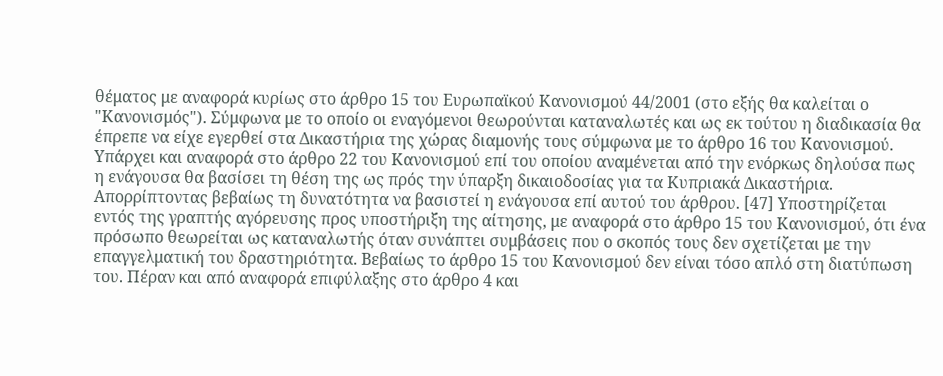θέματος με αναφορά κυρίως στο άρθρο 15 του Ευρωπαϊκού Κανονισμού 44/2001 (στο εξής θα καλείται ο "Κανονισμός"). Σύμφωνα με το οποίο οι εναγόμενοι θεωρούνται καταναλωτές και ως εκ τούτου η διαδικασία θα έπρεπε να είχε εγερθεί στα Δικαστήρια της χώρας διαμονής τους σύμφωνα με το άρθρο 16 του Κανονισμού. Υπάρχει και αναφορά στο άρθρο 22 του Κανονισμού επί του οποίου αναμένεται από την ενόρκως δηλούσα πως η ενάγουσα θα βασίσει τη θέση της ως πρός την ύπαρξη δικαιοδοσίας για τα Κυπριακά Δικαστήρια. Απορρίπτοντας βεβαίως τη δυνατότητα να βασιστεί η ενάγουσα επί αυτού του άρθρου. [47] Υποστηρίζεται εντός της γραπτής αγόρευσης προς υποστήριξη της αίτησης, με αναφορά στο άρθρο 15 του Κανονισμού, ότι ένα πρόσωπο θεωρείται ως καταναλωτής όταν συνάπτει συμβάσεις που ο σκοπός τους δεν σχετίζεται με την επαγγελματική του δραστηριότητα. Βεβαίως το άρθρο 15 του Κανονισμού δεν είναι τόσο απλό στη διατύπωση του. Πέραν και από αναφορά επιφύλαξης στο άρθρο 4 και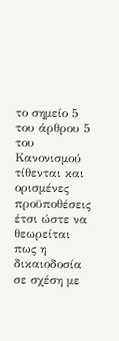το σημείο 5 του άρθρου 5 του Κανονισμού τίθενται και ορισμένες προϋποθέσεις έτσι ώστε να θεωρείται πως η δικαιοδοσία σε σχέση με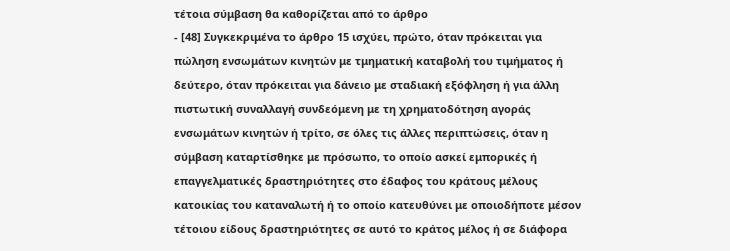τέτοια σύμβαση θα καθορίζεται από το άρθρο
- [48] Συγκεκριμένα το άρθρο 15 ισχύει, πρώτο, όταν πρόκειται για πώληση ενσωμάτων κινητών με τμηματική καταβολή του τιμήματος ή δεύτερο, όταν πρόκειται για δάνειο με σταδιακή εξόφληση ή για άλλη πιστωτική συναλλαγή συνδεόμενη με τη χρηματοδότηση αγοράς ενσωμάτων κινητών ή τρίτο, σε όλες τις άλλες περιπτώσεις, όταν η σύμβαση καταρτίσθηκε με πρόσωπο, το οποίο ασκεί εμπορικές ή επαγγελματικές δραστηριότητες στο έδαφος του κράτους μέλους κατοικίας του καταναλωτή ή το οποίο κατευθύνει με οποιοδήποτε μέσον τέτοιου είδους δραστηριότητες σε αυτό το κράτος μέλος ή σε διάφορα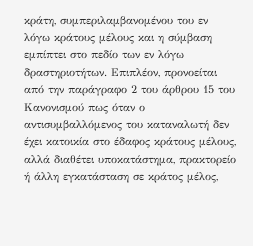κράτη, συμπεριλαμβανομένου του εν λόγω κράτους μέλους και η σύμβαση εμπίπτει στο πεδίο των εν λόγω δραστηριοτήτων. Επιπλέον, προνοείται από την παράγραφο 2 του άρθρου 15 του Κανονισμού πως όταν ο αντισυμβαλλόμενος του καταναλωτή δεν έχει κατοικία στο έδαφος κράτους μέλους, αλλά διαθέτει υποκατάστημα, πρακτορείο ή άλλη εγκατάσταση σε κράτος μέλος,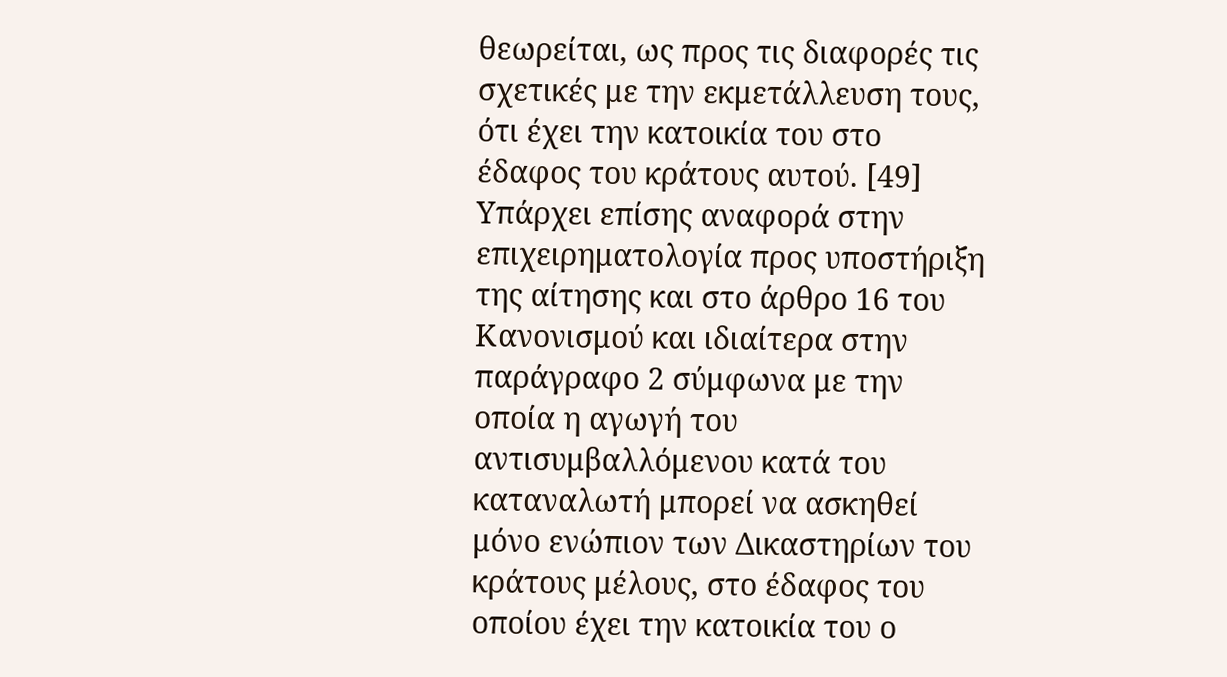θεωρείται, ως προς τις διαφορές τις σχετικές με την εκμετάλλευση τους, ότι έχει την κατοικία του στο έδαφος του κράτους αυτού. [49] Υπάρχει επίσης αναφορά στην επιχειρηματολογία προς υποστήριξη της αίτησης και στο άρθρο 16 του Κανονισμού και ιδιαίτερα στην παράγραφο 2 σύμφωνα με την οποία η αγωγή του αντισυμβαλλόμενου κατά του καταναλωτή μπορεί να ασκηθεί μόνο ενώπιον των Δικαστηρίων του κράτους μέλους, στο έδαφος του οποίου έχει την κατοικία του ο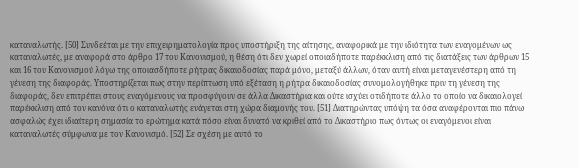καταναλωτής. [50] Συνδεέται με την επιχειρηματολογία προς υποστήριξη της αίτησης, αναφορικά με την ιδιότητα των εναγομένων ως καταναλωτές, με αναφορά στο άρθρο 17 του Κανονισμού, η θέση ότι δεν χωρεί οποιαδήποτε παρέκκλιση από τις διατάξεις των άρθρων 15 και 16 του Κανονισμού λόγω της οποιασδήποτε ρήτρας δικαιοδοσίας παρά μόνο, μεταξύ άλλων, όταν αυτή είναι μεταγενέστερη από τη γένεση της διαφοράς. Υποστηρίζεται πως στην περίπτωση υπό εξέταση η ρήτρα δικαιοδοσίας συνομολογήθηκε πριν τη γένεση της διαφοράς, δεν επιτρέπει στους εναγόμενους να προσφύγουν σε άλλα Δικαστήρια και ούτε ισχύει οτιδήποτε άλλο το οποίο να δικαιολογεί παρέκκλιση από τον κανόνα ότι ο καταναλωτής ενάγεται στη χώρα διαμονής του. [51] Διατηρώντας υπόψη τα όσα αναφέρονται πιο πάνω ασφαλώς έχει ιδιαίτερη σημασία το ερώτημα κατά πόσο είναι δυνατό να κριθεί από το Δικαστήριο πως όντως οι εναγόμενοι είναι καταναλωτές σύμφωνα με τον Κανονισμό. [52] Σε σχέση με αυτό το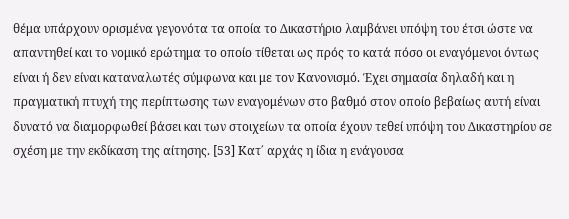θέμα υπάρχουν ορισμένα γεγονότα τα οποία το Δικαστήριο λαμβάνει υπόψη του έτσι ώστε να απαντηθεί και το νομικό ερώτημα το οποίο τίθεται ως πρός το κατά πόσο οι εναγόμενοι όντως είναι ή δεν είναι καταναλωτές σύμφωνα και με τον Κανονισμό. Έχει σημασία δηλαδή και η πραγματική πτυχή της περίπτωσης των εναγομένων στο βαθμό στον οποίο βεβαίως αυτή είναι δυνατό να διαμορφωθεί βάσει και των στοιχείων τα οποία έχουν τεθεί υπόψη του Δικαστηρίου σε σχέση με την εκδίκαση της αίτησης. [53] Κατ΄ αρχάς η ίδια η ενάγουσα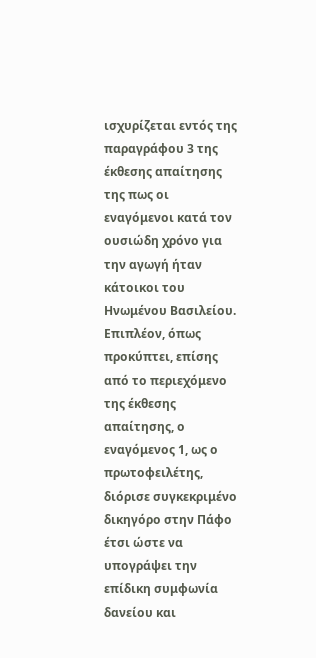ισχυρίζεται εντός της παραγράφου 3 της έκθεσης απαίτησης της πως οι εναγόμενοι κατά τον ουσιώδη χρόνο για την αγωγή ήταν κάτοικοι του Ηνωμένου Βασιλείου. Επιπλέον, όπως προκύπτει, επίσης από το περιεχόμενο της έκθεσης απαίτησης, ο εναγόμενος 1, ως ο πρωτοφειλέτης, διόρισε συγκεκριμένο δικηγόρο στην Πάφο έτσι ώστε να υπογράψει την επίδικη συμφωνία δανείου και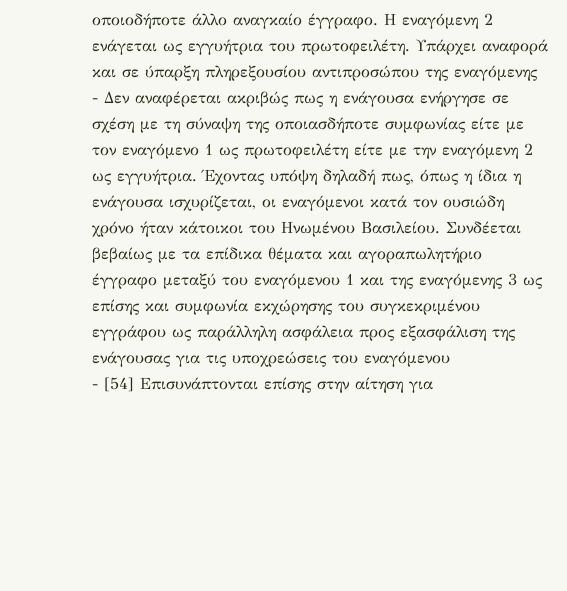οποιοδήποτε άλλο αναγκαίο έγγραφο. Η εναγόμενη 2 ενάγεται ως εγγυήτρια του πρωτοφειλέτη. Υπάρχει αναφορά και σε ύπαρξη πληρεξουσίου αντιπροσώπου της εναγόμενης
- Δεν αναφέρεται ακριβώς πως η ενάγουσα ενήργησε σε σχέση με τη σύναψη της οποιασδήποτε συμφωνίας είτε με τον εναγόμενο 1 ως πρωτοφειλέτη είτε με την εναγόμενη 2 ως εγγυήτρια. Έχοντας υπόψη δηλαδή πως, όπως η ίδια η ενάγουσα ισχυρίζεται, οι εναγόμενοι κατά τον ουσιώδη χρόνο ήταν κάτοικοι του Ηνωμένου Βασιλείου. Συνδέεται βεβαίως με τα επίδικα θέματα και αγοραπωλητήριο έγγραφο μεταξύ του εναγόμενου 1 και της εναγόμενης 3 ως επίσης και συμφωνία εκχώρησης του συγκεκριμένου εγγράφου ως παράλληλη ασφάλεια προς εξασφάλιση της ενάγουσας για τις υποχρεώσεις του εναγόμενου
- [54] Επισυνάπτονται επίσης στην αίτηση για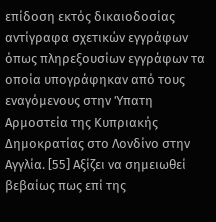επίδοση εκτός δικαιοδοσίας αντίγραφα σχετικών εγγράφων όπως πληρεξουσίων εγγράφων τα οποία υπογράφηκαν από τους εναγόμενους στην Ύπατη Αρμοστεία της Κυπριακής Δημοκρατίας στο Λονδίνο στην Αγγλία. [55] Αξίζει να σημειωθεί βεβαίως πως επί της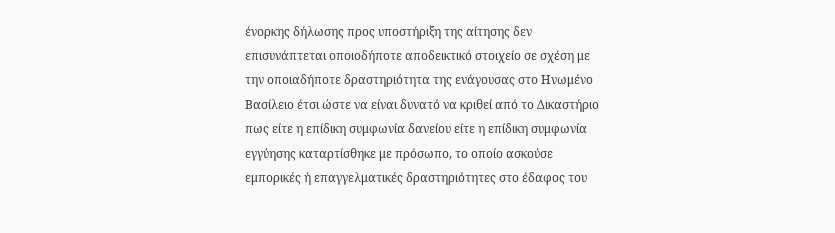ένορκης δήλωσης προς υποστήριξη της αίτησης δεν επισυνάπτεται οποιοδήποτε αποδεικτικό στοιχείο σε σχέση με την οποιαδήποτε δραστηριότητα της ενάγουσας στο Ηνωμένο Βασίλειο έτσι ώστε να είναι δυνατό να κριθεί από το Δικαστήριο πως είτε η επίδικη συμφωνία δανείου είτε η επίδικη συμφωνία εγγύησης καταρτίσθηκε με πρόσωπο, το οποίο ασκούσε εμπορικές ή επαγγελματικές δραστηριότητες στο έδαφος του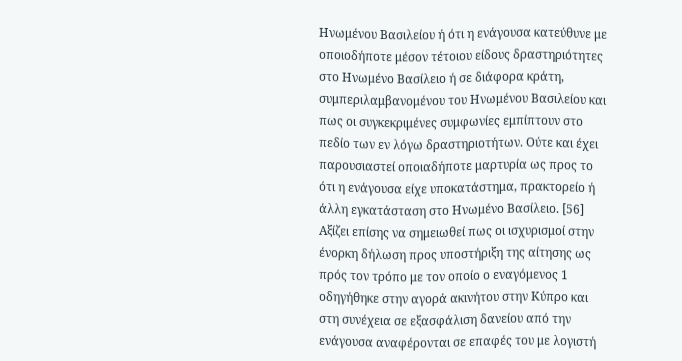Ηνωμένου Βασιλείου ή ότι η ενάγουσα κατεύθυνε με οποιοδήποτε μέσον τέτοιου είδους δραστηριότητες στο Ηνωμένο Βασίλειο ή σε διάφορα κράτη, συμπεριλαμβανομένου του Ηνωμένου Βασιλείου και πως οι συγκεκριμένες συμφωνίες εμπίπτουν στο πεδίο των εν λόγω δραστηριοτήτων. Ούτε και έχει παρουσιαστεί οποιαδήποτε μαρτυρία ως προς το ότι η ενάγουσα είχε υποκατάστημα, πρακτορείο ή άλλη εγκατάσταση στο Ηνωμένο Βασίλειο. [56] Αξίζει επίσης να σημειωθεί πως οι ισχυρισμοί στην ένορκη δήλωση προς υποστήριξη της αίτησης ως πρός τον τρόπο με τον οποίο ο εναγόμενος 1 οδηγήθηκε στην αγορά ακινήτου στην Κύπρο και στη συνέχεια σε εξασφάλιση δανείου από την ενάγουσα αναφέρονται σε επαφές του με λογιστή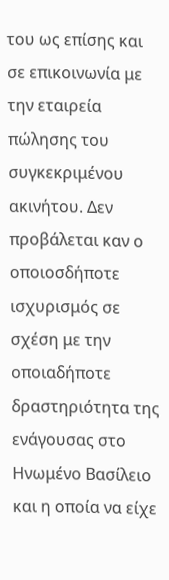του ως επίσης και σε επικοινωνία με την εταιρεία πώλησης του συγκεκριμένου ακινήτου. Δεν προβάλεται καν ο οποιοσδήποτε ισχυρισμός σε σχέση με την οποιαδήποτε δραστηριότητα της ενάγουσας στο Ηνωμένο Βασίλειο και η οποία να είχε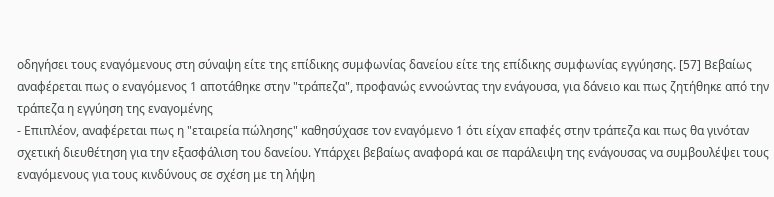οδηγήσει τους εναγόμενους στη σύναψη είτε της επίδικης συμφωνίας δανείου είτε της επίδικης συμφωνίας εγγύησης. [57] Βεβαίως αναφέρεται πως ο εναγόμενος 1 αποτάθηκε στην "τράπεζα", προφανώς εννοώντας την ενάγουσα, για δάνειο και πως ζητήθηκε από την τράπεζα η εγγύηση της εναγομένης
- Επιπλέον, αναφέρεται πως η "εταιρεία πώλησης" καθησύχασε τον εναγόμενο 1 ότι είχαν επαφές στην τράπεζα και πως θα γινόταν σχετική διευθέτηση για την εξασφάλιση του δανείου. Υπάρχει βεβαίως αναφορά και σε παράλειψη της ενάγουσας να συμβουλέψει τους εναγόμενους για τους κινδύνους σε σχέση με τη λήψη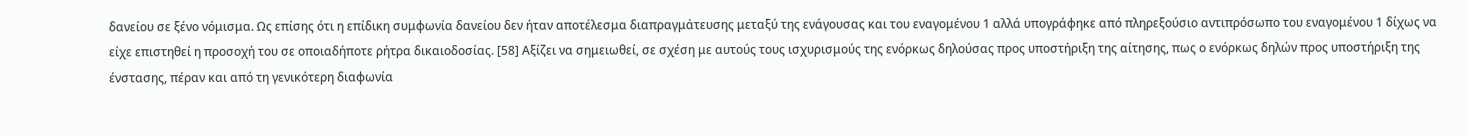δανείου σε ξένο νόμισμα. Ως επίσης ότι η επίδικη συμφωνία δανείου δεν ήταν αποτέλεσμα διαπραγμάτευσης μεταξύ της ενάγουσας και του εναγομένου 1 αλλά υπογράφηκε από πληρεξούσιο αντιπρόσωπο του εναγομένου 1 δίχως να είχε επιστηθεί η προσοχή του σε οποιαδήποτε ρήτρα δικαιοδοσίας. [58] Αξίζει να σημειωθεί, σε σχέση με αυτούς τους ισχυρισμούς της ενόρκως δηλούσας προς υποστήριξη της αίτησης, πως ο ενόρκως δηλών προς υποστήριξη της ένστασης, πέραν και από τη γενικότερη διαφωνία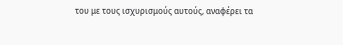του με τους ισχυρισμούς αυτούς, αναφέρει τα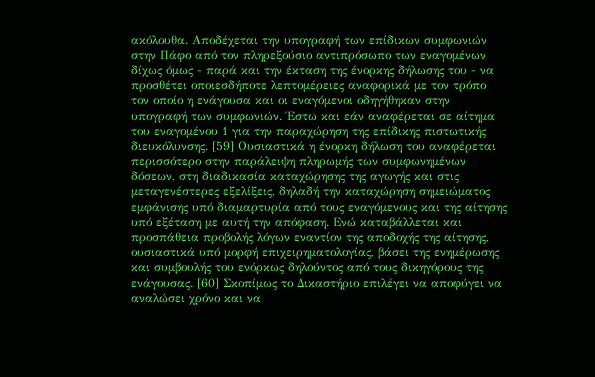ακόλουθα. Αποδέχεται την υπογραφή των επίδικων συμφωνιών στην Πάφο από τον πληρεξούσιο αντιπρόσωπο των εναγομένων δίχως όμως - παρά και την έκταση της ένορκης δήλωσης του - να προσθέτει οποιεσδήποτε λεπτομέρειες αναφορικά με τον τρόπο τον οποίο η ενάγουσα και οι εναγόμενοι οδηγήθηκαν στην υπογραφή των συμφωνιών. Έστω και εάν αναφέρεται σε αίτημα του εναγομένου 1 για την παραχώρηση της επίδικης πιστωτικής διευκόλυνσης. [59] Ουσιαστικά η ένορκη δήλωση του αναφέρεται περισσότερο στην παράλειψη πληρωμής των συμφωνημένων δόσεων, στη διαδικασία καταχώρησης της αγωγής και στις μεταγενέστερες εξελίξεις, δηλαδή την καταχώρηση σημειώματος εμφάνισης υπό διαμαρτυρία από τους εναγόμενους και της αίτησης υπό εξέταση με αυτή την απόφαση. Ενώ καταβάλλεται και προσπάθεια προβολής λόγων εναντίον της αποδοχής της αίτησης, ουσιαστικά υπό μορφή επιχειρηματολογίας, βάσει της ενημέρωσης και συμβουλής του ενόρκως δηλούντος από τους δικηγόρους της ενάγουσας. [60] Σκοπίμως το Δικαστήριο επιλέγει να αποφύγει να αναλώσει χρόνο και να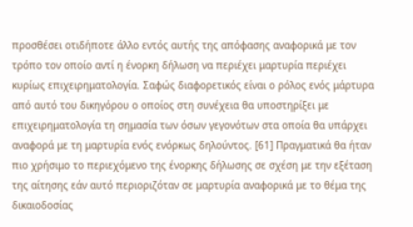προσθέσει οτιδήποτε άλλο εντός αυτής της απόφασης αναφορικά με τον τρόπο τον οποίο αντί η ένορκη δήλωση να περιέχει μαρτυρία περιέχει κυρίως επιχειρηματολογία. Σαφώς διαφορετικός είναι ο ρόλος ενός μάρτυρα από αυτό του δικηγόρου ο οποίος στη συνέχεια θα υποστηρίξει με επιχειρηματολογία τη σημασία των όσων γεγονότων στα οποία θα υπάρχει αναφορά με τη μαρτυρία ενός ενόρκως δηλούντος. [61] Πραγματικά θα ήταν πιο χρήσιμο το περιεχόμενο της ένορκης δήλωσης σε σχέση με την εξέταση της αίτησης εάν αυτό περιοριζόταν σε μαρτυρία αναφορικά με το θέμα της δικαιοδοσίας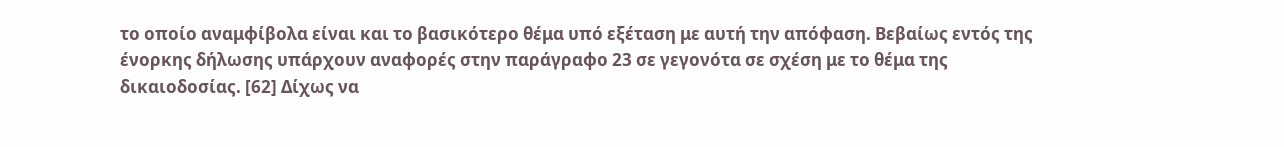το οποίο αναμφίβολα είναι και το βασικότερο θέμα υπό εξέταση με αυτή την απόφαση. Βεβαίως εντός της ένορκης δήλωσης υπάρχουν αναφορές στην παράγραφο 23 σε γεγονότα σε σχέση με το θέμα της δικαιοδοσίας. [62] Δίχως να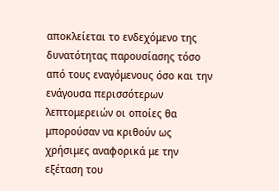αποκλείεται το ενδεχόμενο της δυνατότητας παρουσίασης τόσο από τους εναγόμενους όσο και την ενάγουσα περισσότερων λεπτομερειών οι οποίες θα μπορούσαν να κριθούν ως χρήσιμες αναφορικά με την εξέταση του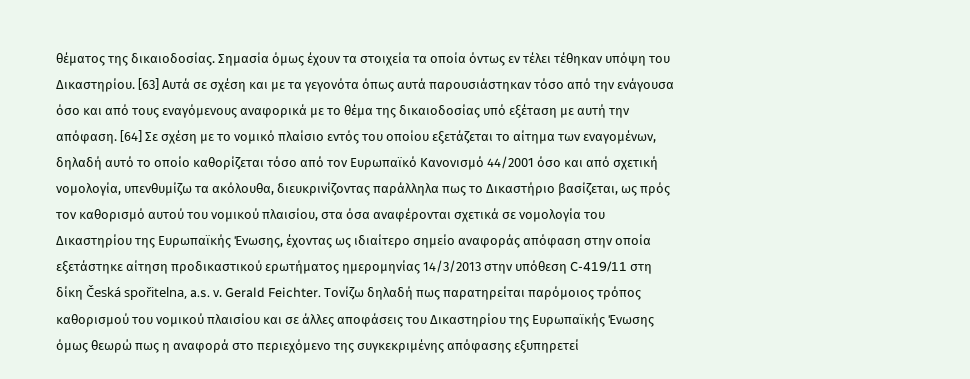θέματος της δικαιοδοσίας. Σημασία όμως έχουν τα στοιχεία τα οποία όντως εν τέλει τέθηκαν υπόψη του Δικαστηρίου. [63] Αυτά σε σχέση και με τα γεγονότα όπως αυτά παρουσιάστηκαν τόσο από την ενάγουσα όσο και από τους εναγόμενους αναφορικά με το θέμα της δικαιοδοσίας υπό εξέταση με αυτή την απόφαση. [64] Σε σχέση με το νομικό πλαίσιο εντός του οποίου εξετάζεται το αίτημα των εναγομένων, δηλαδή αυτό το οποίο καθορίζεται τόσο από τον Ευρωπαϊκό Κανονισμό 44/2001 όσο και από σχετική νομολογία, υπενθυμίζω τα ακόλουθα, διευκρινίζοντας παράλληλα πως το Δικαστήριο βασίζεται, ως πρός τον καθορισμό αυτού του νομικού πλαισίου, στα όσα αναφέρονται σχετικά σε νομολογία του Δικαστηρίου της Ευρωπαϊκής Ένωσης, έχοντας ως ιδιαίτερο σημείο αναφοράς απόφαση στην οποία εξετάστηκε αίτηση προδικαστικού ερωτήματος ημερομηνίας 14/3/2013 στην υπόθεση C-419/11 στη δίκη Česká spořitelna, a.s. ν. Gerald Feichter. Τονίζω δηλαδή πως παρατηρείται παρόμοιος τρόπος καθορισμού του νομικού πλαισίου και σε άλλες αποφάσεις του Δικαστηρίου της Ευρωπαϊκής Ένωσης όμως θεωρώ πως η αναφορά στο περιεχόμενο της συγκεκριμένης απόφασης εξυπηρετεί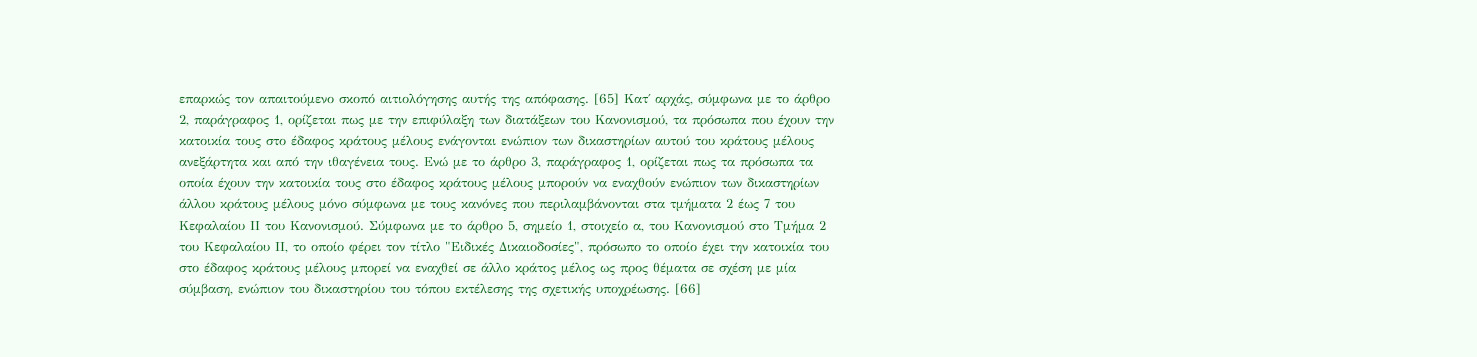επαρκώς τον απαιτούμενο σκοπό αιτιολόγησης αυτής της απόφασης. [65] Κατ΄ αρχάς, σύμφωνα με το άρθρο 2, παράγραφος 1, ορίζεται πως με την επιφύλαξη των διατάξεων του Κανονισμού, τα πρόσωπα που έχουν την κατοικία τους στο έδαφος κράτους μέλους ενάγονται ενώπιον των δικαστηρίων αυτού του κράτους μέλους ανεξάρτητα και από την ιθαγένεια τους. Ενώ με το άρθρο 3, παράγραφος 1, ορίζεται πως τα πρόσωπα τα οποία έχουν την κατοικία τους στο έδαφος κράτους μέλους μπορούν να εναχθούν ενώπιον των δικαστηρίων άλλου κράτους μέλους μόνο σύμφωνα με τους κανόνες που περιλαμβάνονται στα τμήματα 2 έως 7 του Κεφαλαίου ΙΙ του Κανονισμού. Σύμφωνα με το άρθρο 5, σημείο 1, στοιχείο α, του Κανονισμού στο Τμήμα 2 του Κεφαλαίου ΙΙ, το οποίο φέρει τον τίτλο "Ειδικές Δικαιοδοσίες", πρόσωπο το οποίο έχει την κατοικία του στο έδαφος κράτους μέλους μπορεί να εναχθεί σε άλλο κράτος μέλος ως προς θέματα σε σχέση με μία σύμβαση, ενώπιον του δικαστηρίου του τόπου εκτέλεσης της σχετικής υποχρέωσης. [66]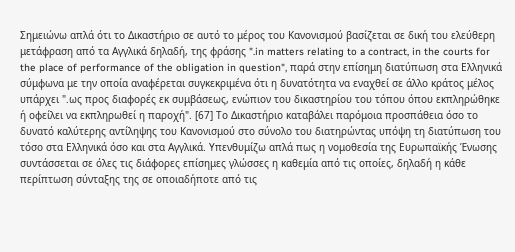Σημειώνω απλά ότι το Δικαστήριο σε αυτό το μέρος του Κανονισμού βασίζεται σε δική του ελεύθερη μετάφραση από τα Αγγλικά δηλαδή, της φράσης ".in matters relating to a contract, in the courts for the place of performance of the obligation in question", παρά στην επίσημη διατύπωση στα Ελληνικά σύμφωνα με την οποία αναφέρεται συγκεκριμένα ότι η δυνατότητα να εναχθεί σε άλλο κράτος μέλος υπάρχει ".ως προς διαφορές εκ συμβάσεως, ενώπιον του δικαστηρίου του τόπου όπου εκπληρώθηκε ή οφείλει να εκπληρωθεί η παροχή". [67] Το Δικαστήριο καταβάλει παρόμοια προσπάθεια όσο το δυνατό καλύτερης αντίληψης του Κανονισμού στο σύνολο του διατηρώντας υπόψη τη διατύπωση του τόσο στα Ελληνικά όσο και στα Αγγλικά. Υπενθυμίζω απλά πως η νομοθεσία της Ευρωπαϊκής Ένωσης συντάσσεται σε όλες τις διάφορες επίσημες γλώσσες η καθεμία από τις οποίες, δηλαδή η κάθε περίπτωση σύνταξης της σε οποιαδήποτε από τις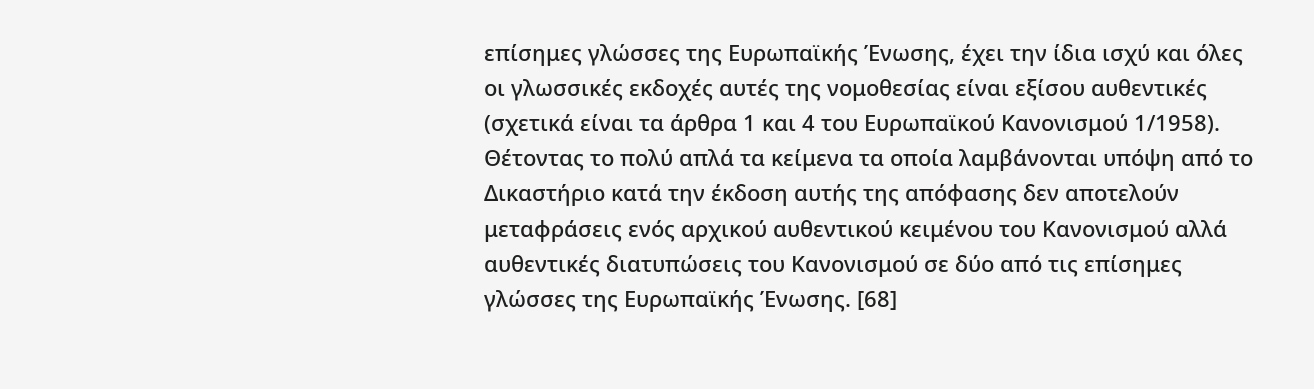επίσημες γλώσσες της Ευρωπαϊκής Ένωσης, έχει την ίδια ισχύ και όλες οι γλωσσικές εκδοχές αυτές της νομοθεσίας είναι εξίσου αυθεντικές (σχετικά είναι τα άρθρα 1 και 4 του Ευρωπαϊκού Κανονισμού 1/1958). Θέτοντας το πολύ απλά τα κείμενα τα οποία λαμβάνονται υπόψη από το Δικαστήριο κατά την έκδοση αυτής της απόφασης δεν αποτελούν μεταφράσεις ενός αρχικού αυθεντικού κειμένου του Κανονισμού αλλά αυθεντικές διατυπώσεις του Κανονισμού σε δύο από τις επίσημες γλώσσες της Ευρωπαϊκής Ένωσης. [68]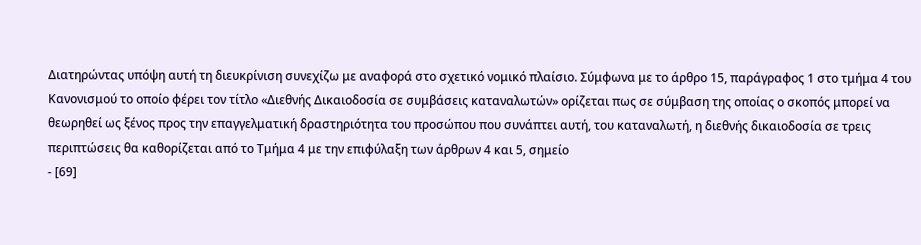Διατηρώντας υπόψη αυτή τη διευκρίνιση συνεχίζω με αναφορά στο σχετικό νομικό πλαίσιο. Σύμφωνα με το άρθρο 15, παράγραφος 1 στο τμήμα 4 του Κανονισμού το οποίο φέρει τον τίτλο «Διεθνής Δικαιοδοσία σε συμβάσεις καταναλωτών» ορίζεται πως σε σύμβαση της οποίας ο σκοπός μπορεί να θεωρηθεί ως ξένος προς την επαγγελματική δραστηριότητα του προσώπου που συνάπτει αυτή, του καταναλωτή, η διεθνής δικαιοδοσία σε τρεις περιπτώσεις θα καθορίζεται από το Τμήμα 4 με την επιφύλαξη των άρθρων 4 και 5, σημείο
- [69]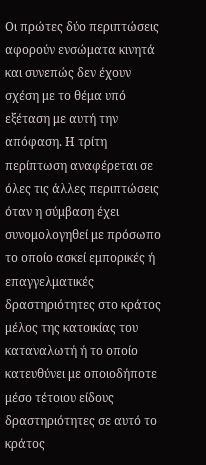Οι πρώτες δύο περιπτώσεις αφορούν ενσώματα κινητά και συνεπώς δεν έχουν σχέση με το θέμα υπό εξέταση με αυτή την απόφαση. Η τρίτη περίπτωση αναφέρεται σε όλες τις άλλες περιπτώσεις όταν η σύμβαση έχει συνομολογηθεί με πρόσωπο το οποίο ασκεί εμπορικές ή επαγγελματικές δραστηριότητες στο κράτος μέλος της κατοικίας του καταναλωτή ή το οποίο κατευθύνει με οποιοδήποτε μέσο τέτοιου είδους δραστηριότητες σε αυτό το κράτος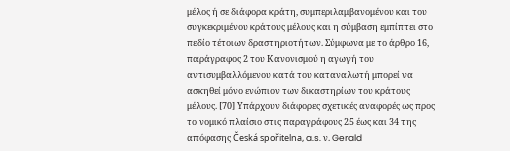μέλος ή σε διάφορα κράτη, συμπεριλαμβανομένου και του συγκεκριμένου κράτους μέλους και η σύμβαση εμπίπτει στο πεδίο τέτοιων δραστηριοτήτων. Σύμφωνα με το άρθρο 16, παράγραφος 2 του Κανονισμού η αγωγή του αντισυμβαλλόμενου κατά του καταναλωτή μπορεί να ασκηθεί μόνο ενώπιον των δικαστηρίων του κράτους μέλους. [70] Υπάρχουν διάφορες σχετικές αναφορές ως προς το νομικό πλαίσιο στις παραγράφους 25 έως και 34 της απόφασης Česká spořitelna, a.s. ν. Gerald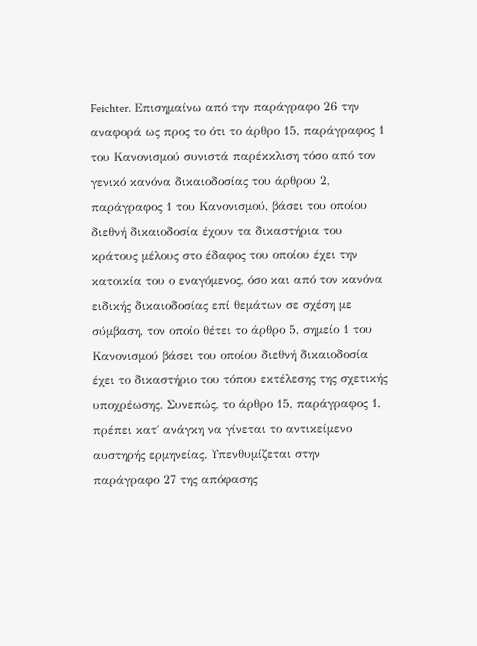Feichter. Επισημαίνω από την παράγραφο 26 την αναφορά ως προς το ότι το άρθρο 15, παράγραφος 1 του Κανονισμού συνιστά παρέκκλιση τόσο από τον γενικό κανόνα δικαιοδοσίας του άρθρου 2, παράγραφος 1 του Κανονισμού, βάσει του οποίου διεθνή δικαιοδοσία έχουν τα δικαστήρια του κράτους μέλους στο έδαφος του οποίου έχει την κατοικία του ο εναγόμενος, όσο και από τον κανόνα ειδικής δικαιοδοσίας επί θεμάτων σε σχέση με σύμβαση, τον οποίο θέτει το άρθρο 5, σημείο 1 του Κανονισμού βάσει του οποίου διεθνή δικαιοδοσία έχει το δικαστήριο του τόπου εκτέλεσης της σχετικής υποχρέωσης. Συνεπώς, το άρθρο 15, παράγραφος 1, πρέπει κατ΄ ανάγκη να γίνεται το αντικείμενο αυστηρής ερμηνείας. Υπενθυμίζεται στην παράγραφο 27 της απόφασης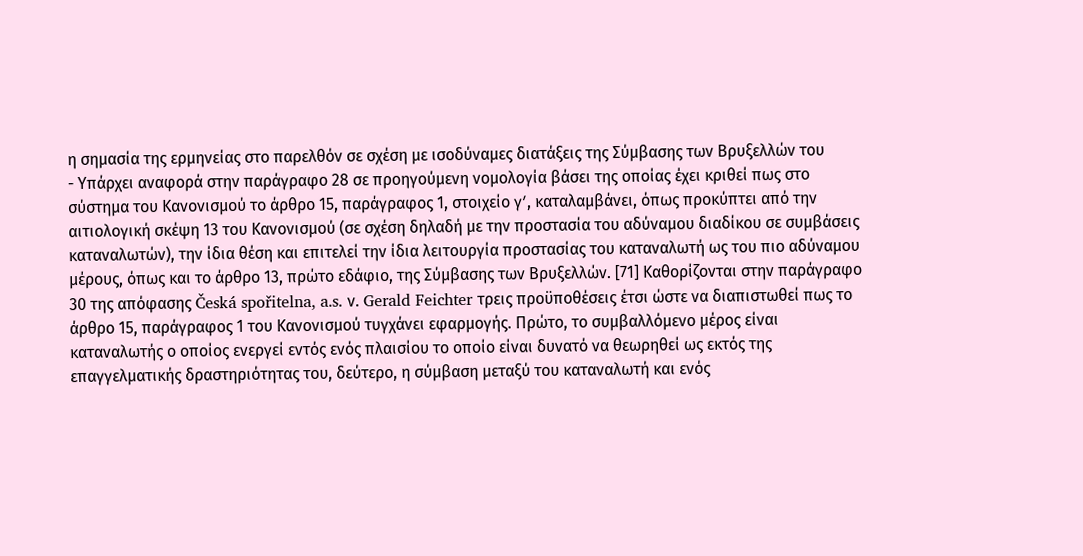η σημασία της ερμηνείας στο παρελθόν σε σχέση με ισοδύναμες διατάξεις της Σύμβασης των Βρυξελλών του
- Υπάρχει αναφορά στην παράγραφο 28 σε προηγούμενη νομολογία βάσει της οποίας έχει κριθεί πως στο σύστημα του Κανονισμού το άρθρο 15, παράγραφος 1, στοιχείο γʹ, καταλαμβάνει, όπως προκύπτει από την αιτιολογική σκέψη 13 του Κανονισμού (σε σχέση δηλαδή με την προστασία του αδύναμου διαδίκου σε συμβάσεις καταναλωτών), την ίδια θέση και επιτελεί την ίδια λειτουργία προστασίας του καταναλωτή ως του πιο αδύναμου μέρους, όπως και το άρθρο 13, πρώτο εδάφιο, της Σύμβασης των Βρυξελλών. [71] Καθορίζονται στην παράγραφο 30 της απόφασης Česká spořitelna, a.s. ν. Gerald Feichter τρεις προϋποθέσεις έτσι ώστε να διαπιστωθεί πως το άρθρο 15, παράγραφος 1 του Κανονισμού τυγχάνει εφαρμογής. Πρώτο, το συμβαλλόμενο μέρος είναι καταναλωτής ο οποίος ενεργεί εντός ενός πλαισίου το οποίο είναι δυνατό να θεωρηθεί ως εκτός της επαγγελματικής δραστηριότητας του, δεύτερο, η σύμβαση μεταξύ του καταναλωτή και ενός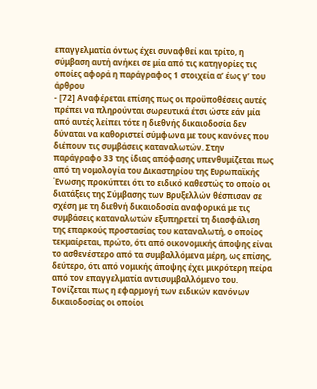επαγγελματία όντως έχει συναφθεί και τρίτο, η σύμβαση αυτή ανήκει σε μία από τις κατηγορίες τις οποίες αφορά η παράγραφος 1 στοιχεία αʹ έως γʹ του άρθρου
- [72] Αναφέρεται επίσης πως οι προϋποθέσεις αυτές πρέπει να πληρούνται σωρευτικά έτσι ώστε εάν μία από αυτές λείπει τότε η διεθνής δικαιοδοσία δεν δύναται να καθοριστεί σύμφωνα με τους κανόνες που διέπουν τις συμβάσεις καταναλωτών. Στην παράγραφο 33 της ίδιας απόφασης υπενθυμίζεται πως από τη νομολογία του Δικαστηρίου της Ευρωπαϊκής Ένωσης προκύπτει ότι το ειδικό καθεστώς το οποίο οι διατάξεις της Σύμβασης των Βρυξελλών θέσπισαν σε σχέση με τη διεθνή δικαιοδοσία αναφορικά με τις συμβάσεις καταναλωτών εξυπηρετεί τη διασφάλιση της επαρκούς προστασίας του καταναλωτή, ο οποίος τεκμαίρεται, πρώτο, ότι από οικονομικής άποψης είναι το ασθενέστερο από τα συμβαλλόμενα μέρη, ως επίσης, δεύτερο, ότι από νομικής άποψης έχει μικρότερη πείρα από τον επαγγελματία αντισυμβαλλόμενο του. Τονίζεται πως η εφαρμογή των ειδικών κανόνων δικαιοδοσίας οι οποίοι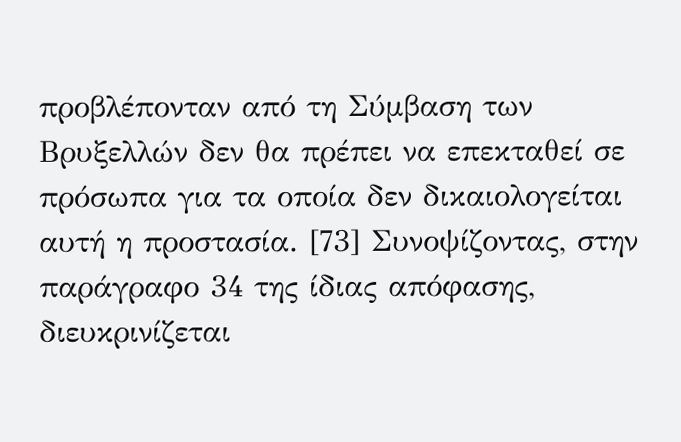προβλέπονταν από τη Σύμβαση των Βρυξελλών δεν θα πρέπει να επεκταθεί σε πρόσωπα για τα οποία δεν δικαιολογείται αυτή η προστασία. [73] Συνοψίζοντας, στην παράγραφο 34 της ίδιας απόφασης, διευκρινίζεται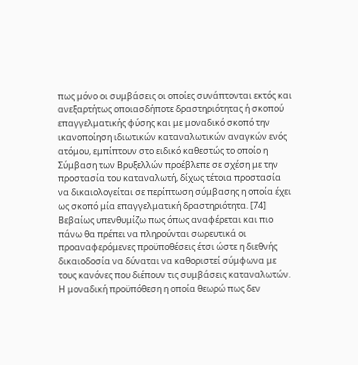πως μόνο οι συμβάσεις οι οποίες συνάπτονται εκτός και ανεξαρτήτως οποιασδήποτε δραστηριότητας ή σκοπού επαγγελματικής φύσης και με μοναδικό σκοπό την ικανοποίηση ιδιωτικών καταναλωτικών αναγκών ενός ατόμου, εμπίπτουν στο ειδικό καθεστώς το οποίο η Σύμβαση των Βρυξελλών προέβλεπε σε σχέση με την προστασία του καταναλωτή, δίχως τέτοια προστασία να δικαιολογείται σε περίπτωση σύμβασης η οποία έχει ως σκοπό μία επαγγελματική δραστηριότητα. [74] Βεβαίως υπενθυμίζω πως όπως αναφέρεται και πιο πάνω θα πρέπει να πληρούνται σωρευτικά οι προαναφερόμενες προϋποθέσεις έτσι ώστε η διεθνής δικαιοδοσία να δύναται να καθοριστεί σύμφωνα με τους κανόνες που διέπουν τις συμβάσεις καταναλωτών. Η μοναδική προϋπόθεση η οποία θεωρώ πως δεν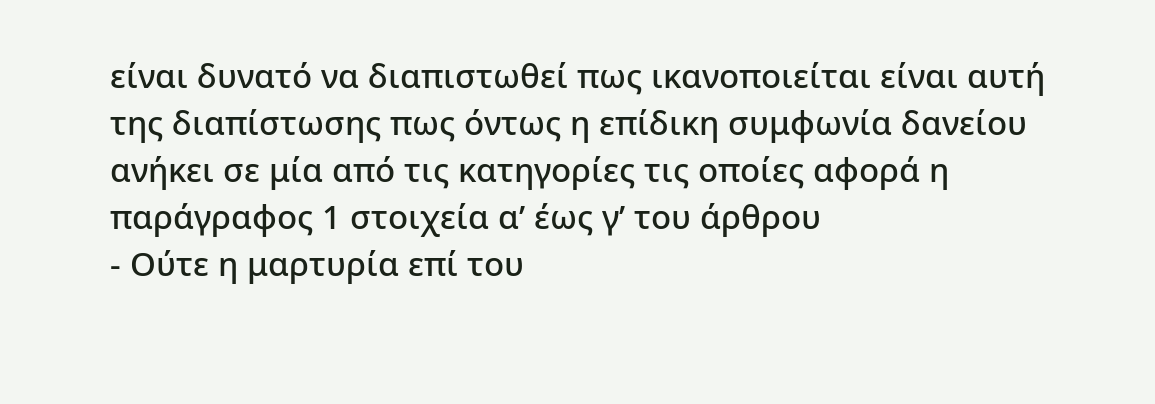είναι δυνατό να διαπιστωθεί πως ικανοποιείται είναι αυτή της διαπίστωσης πως όντως η επίδικη συμφωνία δανείου ανήκει σε μία από τις κατηγορίες τις οποίες αφορά η παράγραφος 1 στοιχεία αʹ έως γʹ του άρθρου
- Ούτε η μαρτυρία επί του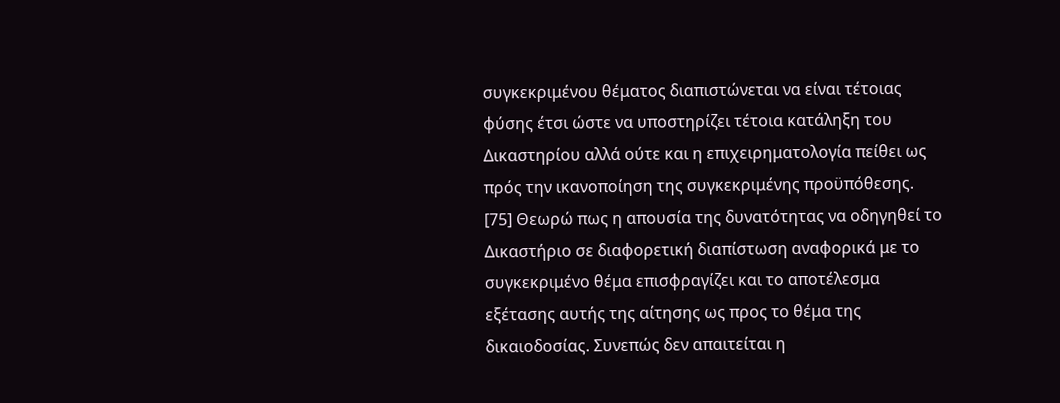συγκεκριμένου θέματος διαπιστώνεται να είναι τέτοιας φύσης έτσι ώστε να υποστηρίζει τέτοια κατάληξη του Δικαστηρίου αλλά ούτε και η επιχειρηματολογία πείθει ως πρός την ικανοποίηση της συγκεκριμένης προϋπόθεσης. [75] Θεωρώ πως η απουσία της δυνατότητας να οδηγηθεί το Δικαστήριο σε διαφορετική διαπίστωση αναφορικά με το συγκεκριμένο θέμα επισφραγίζει και το αποτέλεσμα εξέτασης αυτής της αίτησης ως προς το θέμα της δικαιοδοσίας. Συνεπώς δεν απαιτείται η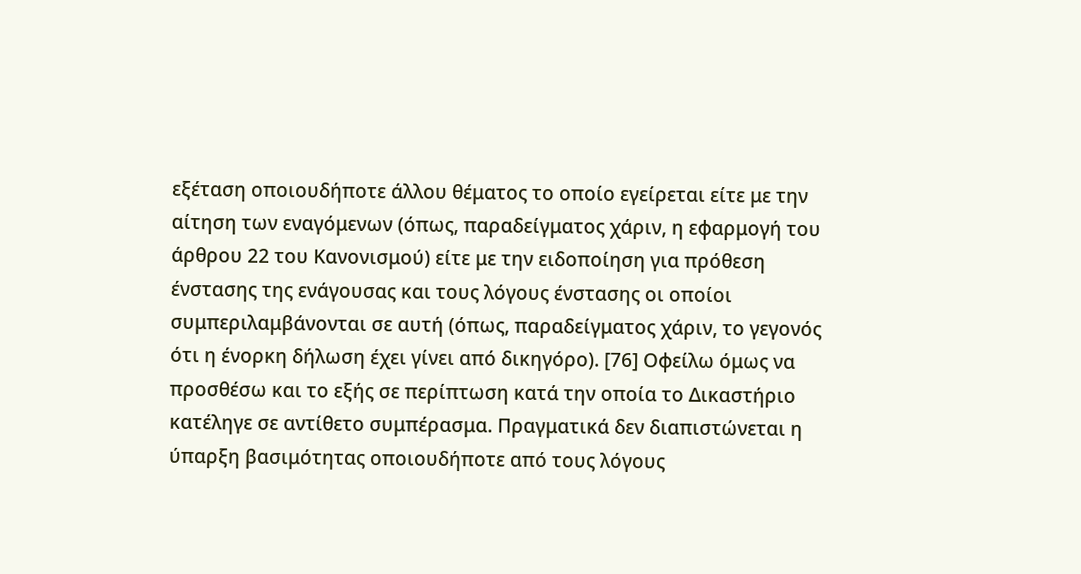εξέταση οποιουδήποτε άλλου θέματος το οποίο εγείρεται είτε με την αίτηση των εναγόμενων (όπως, παραδείγματος χάριν, η εφαρμογή του άρθρου 22 του Κανονισμού) είτε με την ειδοποίηση για πρόθεση ένστασης της ενάγουσας και τους λόγους ένστασης οι οποίοι συμπεριλαμβάνονται σε αυτή (όπως, παραδείγματος χάριν, το γεγονός ότι η ένορκη δήλωση έχει γίνει από δικηγόρο). [76] Οφείλω όμως να προσθέσω και το εξής σε περίπτωση κατά την οποία το Δικαστήριο κατέληγε σε αντίθετο συμπέρασμα. Πραγματικά δεν διαπιστώνεται η ύπαρξη βασιμότητας οποιουδήποτε από τους λόγους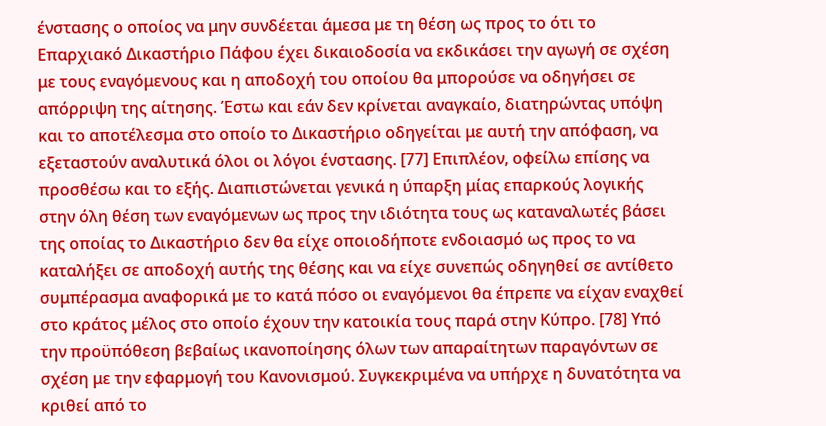ένστασης ο οποίος να μην συνδέεται άμεσα με τη θέση ως προς το ότι το Επαρχιακό Δικαστήριο Πάφου έχει δικαιοδοσία να εκδικάσει την αγωγή σε σχέση με τους εναγόμενους και η αποδοχή του οποίου θα μπορούσε να οδηγήσει σε απόρριψη της αίτησης. Έστω και εάν δεν κρίνεται αναγκαίο, διατηρώντας υπόψη και το αποτέλεσμα στο οποίο το Δικαστήριο οδηγείται με αυτή την απόφαση, να εξεταστούν αναλυτικά όλοι οι λόγοι ένστασης. [77] Επιπλέον, οφείλω επίσης να προσθέσω και το εξής. Διαπιστώνεται γενικά η ύπαρξη μίας επαρκούς λογικής στην όλη θέση των εναγόμενων ως προς την ιδιότητα τους ως καταναλωτές βάσει της οποίας το Δικαστήριο δεν θα είχε οποιοδήποτε ενδοιασμό ως προς το να καταλήξει σε αποδοχή αυτής της θέσης και να είχε συνεπώς οδηγηθεί σε αντίθετο συμπέρασμα αναφορικά με το κατά πόσο οι εναγόμενοι θα έπρεπε να είχαν εναχθεί στο κράτος μέλος στο οποίο έχουν την κατοικία τους παρά στην Κύπρο. [78] Υπό την προϋπόθεση βεβαίως ικανοποίησης όλων των απαραίτητων παραγόντων σε σχέση με την εφαρμογή του Κανονισμού. Συγκεκριμένα να υπήρχε η δυνατότητα να κριθεί από το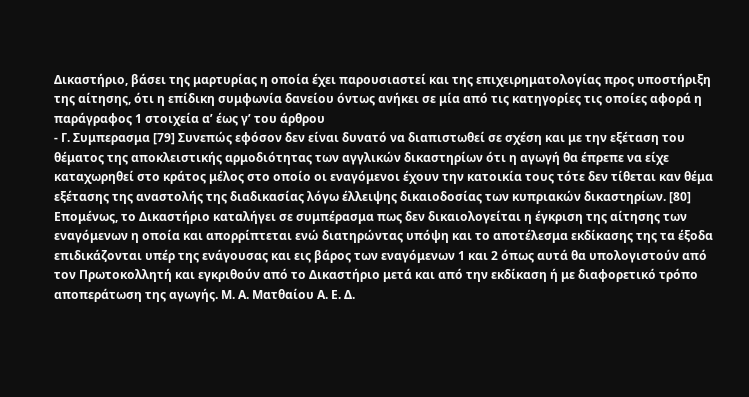Δικαστήριο, βάσει της μαρτυρίας η οποία έχει παρουσιαστεί και της επιχειρηματολογίας προς υποστήριξη της αίτησης, ότι η επίδικη συμφωνία δανείου όντως ανήκει σε μία από τις κατηγορίες τις οποίες αφορά η παράγραφος 1 στοιχεία αʹ έως γʹ του άρθρου
- Γ. Συμπερασμα [79] Συνεπώς εφόσον δεν είναι δυνατό να διαπιστωθεί σε σχέση και με την εξέταση του θέματος της αποκλειστικής αρμοδιότητας των αγγλικών δικαστηρίων ότι η αγωγή θα έπρεπε να είχε καταχωρηθεί στο κράτος μέλος στο οποίο οι εναγόμενοι έχουν την κατοικία τους τότε δεν τίθεται καν θέμα εξέτασης της αναστολής της διαδικασίας λόγω έλλειψης δικαιοδοσίας των κυπριακών δικαστηρίων. [80] Επομένως, το Δικαστήριο καταλήγει σε συμπέρασμα πως δεν δικαιολογείται η έγκριση της αίτησης των εναγόμενων η οποία και απορρίπτεται ενώ διατηρώντας υπόψη και το αποτέλεσμα εκδίκασης της τα έξοδα επιδικάζονται υπέρ της ενάγουσας και εις βάρος των εναγόμενων 1 και 2 όπως αυτά θα υπολογιστούν από τον Πρωτοκολλητή και εγκριθούν από το Δικαστήριο μετά και από την εκδίκαση ή με διαφορετικό τρόπο αποπεράτωση της αγωγής. Μ. Α. Ματθαίου Α. Ε. Δ.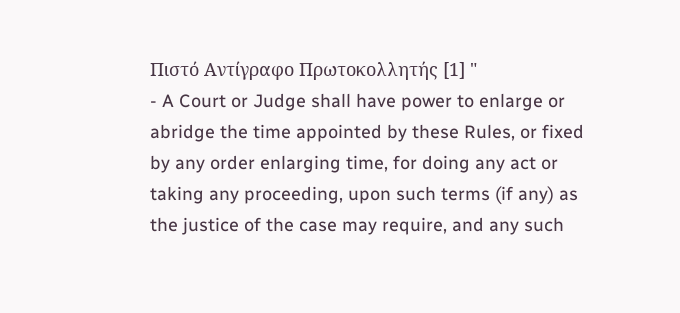Πιστό Αντίγραφο Πρωτοκολλητής [1] "
- A Court or Judge shall have power to enlarge or abridge the time appointed by these Rules, or fixed by any order enlarging time, for doing any act or taking any proceeding, upon such terms (if any) as the justice of the case may require, and any such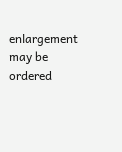enlargement may be ordered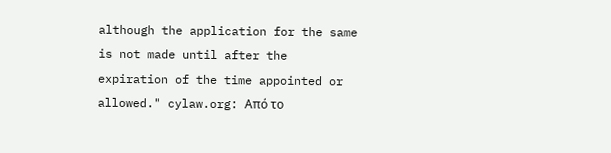although the application for the same is not made until after the expiration of the time appointed or allowed." cylaw.org: Από το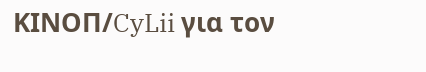ΚΙΝOΠ/CyLii για τον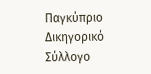Παγκύπριο Δικηγορικό Σύλλογο